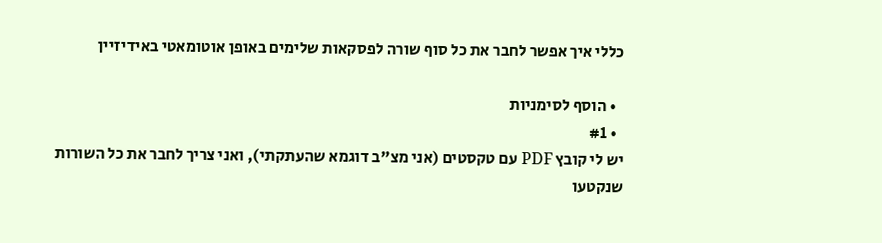כללי איך אפשר לחבר את כל סוף שורה לפסקאות שלימים באופן אוטומאטי באידיזיין

  • הוסף לסימניות
  • #1
יש לי קובץ PDF עם טקסטים (אני מצ"ב דוגמא שהעתקתי), ואני צריך לחבר את כל השורות שנקטעו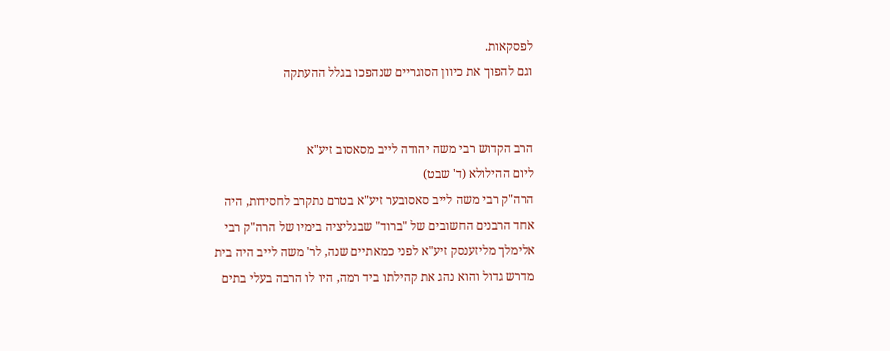לפסקאות.
וגם להפוך את כיוון הסוגריים שנהפכו בגלל ההעתקה


הרב הקדוש רבי משה יהודה לייב מסאסוב זיע"א
ליום ההילולא (ד' שבט)
הרה"ק רבי משה לייב סאסובער זיע"א בטרם נתקרב לחסידות, היה
אחד הרבנים החשובים של "ברוד" שבגליציה בימיו של הרה"ק רבי
אלימלך מליזענסק זיע"א לפני כמאתיים שנה, לר' משה לייב היה בית
מדרש גדול והוא נהג את קהילתו ביד רמה, היו לו הרבה בעלי בתים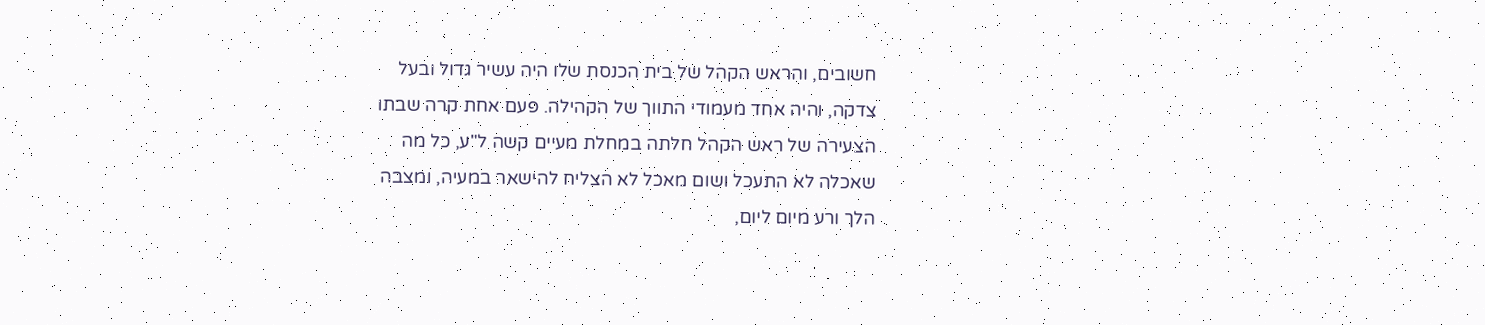חשובים, והראש הקהל של בית הכנסת שלו היה עשיר גדול ובעל
צדקה, והיה אחד מעמודי התווך של הקהילה. פעם אחת קרה שבתו
הצעירה של ראש הקהל חלתה במחלת מעיים קשה ל"ע, כל מה
שאכלה לא התעכל ושום מאכל לא הצליח להישאר במעיה, ומצבה
הלך ורע מיום ליום,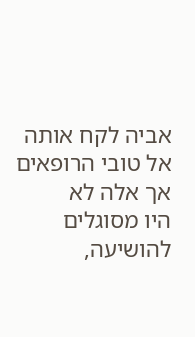אביה לקח אותה אל טובי הרופאים אך אלה לא
היו מסוגלים להושיעה,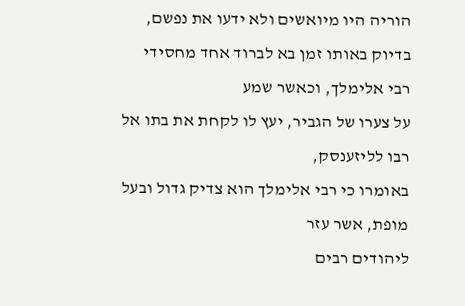הוריה היו מיואשים ולא ידעו את נפשם,
בדיוק באותו זמן בא לברוד אחד מחסידי רבי אלימלך, וכאשר שמע
על צערו של הגביר, יעץ לו לקחת את בתו אל רבו לליזענסק,
באומרו כי רבי אלימלך הוא צדיק גדול ובעל מופת, אשר עזר
ליהודים רבים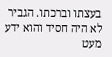בעצתו וברכתו. הגביר לא היה חסיד והוא ידע מעט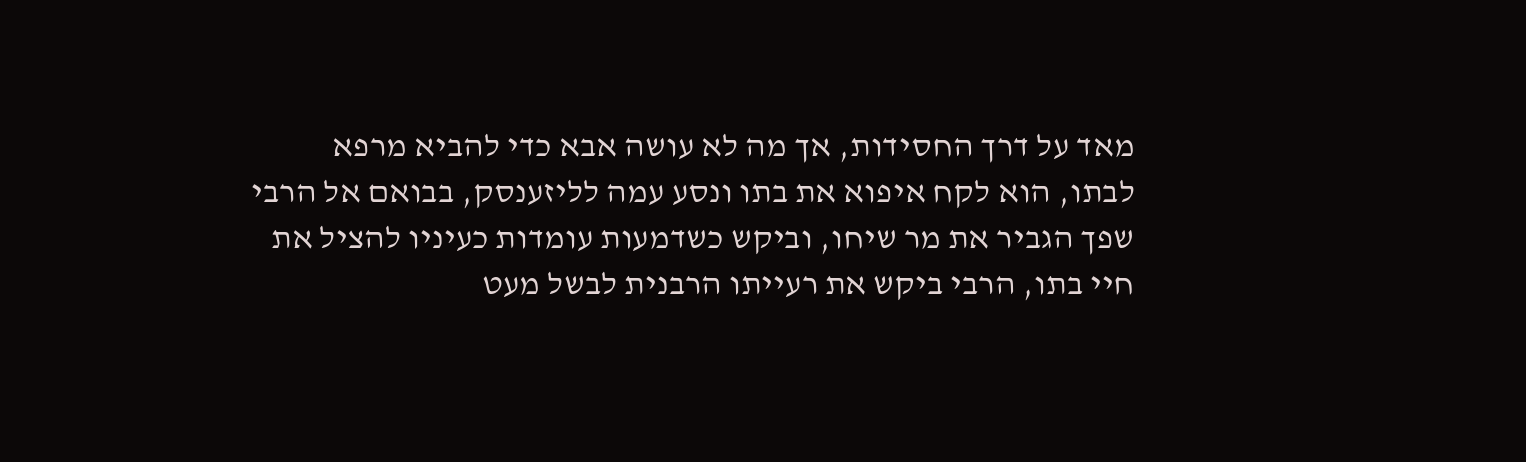מאד על דרך החסידות, אך מה לא עושה אבא כדי להביא מרפא
לבתו, הוא לקח איפוא את בתו ונסע עמה לליזענסק, בבואם אל הרבי
שפך הגביר את מר שיחו, וביקש כשדמעות עומדות כעיניו להציל את
חיי בתו, הרבי ביקש את רעייתו הרבנית לבשל מעט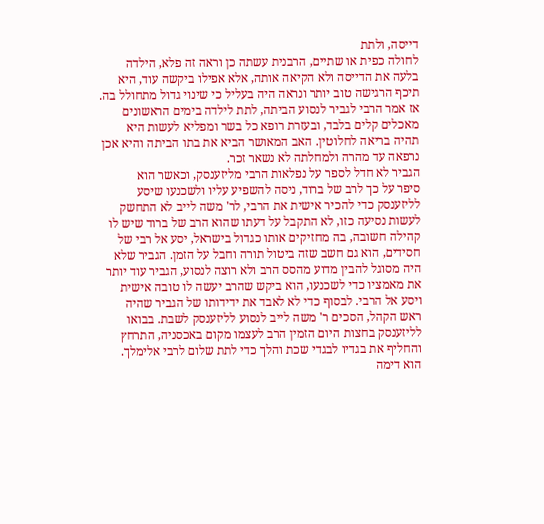דייסה, ולתת
לחולה כפית או שתיים, הרבנית עשתה כן וראה זה פלא, הילדה
בלעה את הדייסה ולא הקיאה אותה, אלא אפילו ביקשה עוד, היא
תיכף הרגישה טוב יותר ונראה היה בעליל כי שינוי גדול מתחולל בה.
אז אמר הרבי לגביר לנסוע הביתה, לתת לילדה בימים הראשונים
מאכלים קלים בלבד, ובעזרת רופא כל בשר ומפליא לעשות היא
תהיה בריאה לחלוטין. האב המאושר הביא את בתו הביתה והיא אכן
נרפאה עד מהרה ולמחלתה לא נשאר זכר.
הגביר לא חדל לספר על נפלאות הרבי מליזענסק, וכאשר הוא
סיפר על כך לרב של ברוד, ניסה להשפיע עליו ולשכנעו שיסע
לליזענסק כדי להכיר אישית את הרבי, לר' משה לייב לא התחשק
לעשות נסיעה כזו, לא התקבל על דעתו שהוא הרב של ברוד שיש לו
קהילה חשובה, בה מחזיקים אותו כגדול בישראל, יסע אל רבי של
חסידים, הוא גם חשב שזה ביטול תורה וחבל על הזמן. הגביר שלא
היה מסוגל להבין מדוע מהסס הרב ולא רוצה לנסוע, הגביר עוד יותר
את מאמציו כדי לשכנעו, הוא ביקש שהרב יעשה לו טובה אישית
ויסע אל הרבי. לבסוף כדי לא לאבד את ידידותו של הגביר שהיה
ראש הקהל, הסכים ר' משה לייב לנסוע לליזענסק לשבת. בבואו
לליזענסק בחצות היום הזמין הרב לעצמו מקום באכסניה, התרחץ
והחליף את בגדיו לבגדי שכת והלך כדי לתת שלום לרבי אלימלך.
הוא דימה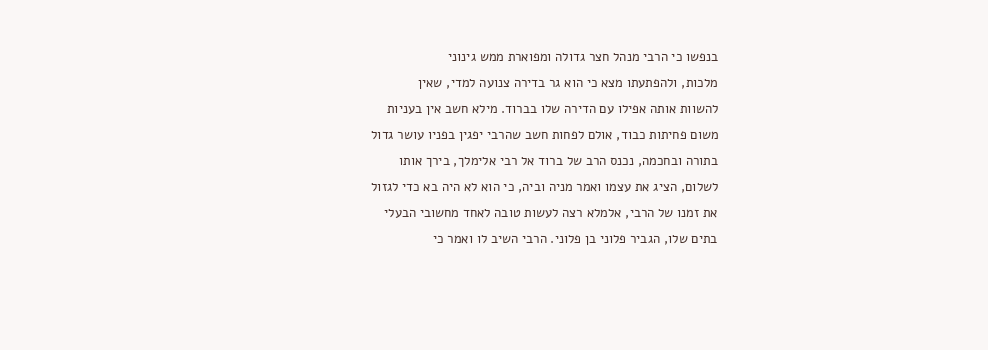בנפשו כי הרבי מנהל חצר גדולה ומפוארת ממש גינוני
מלכות, ולהפתעתו מצא כי הוא גר בדירה צנועה למדי, שאין
להשוות אותה אפילו עם הדירה שלו בברוד. מילא חשב אין בעניות
משום פחיתות כבוד, אולם לפחות חשב שהרבי יפגין בפניו עושר גדול
בתורה ובחכמה, נכנס הרב של ברוד אל רבי אלימלך, בירך אותו
לשלום, הציג את עצמו ואמר מניה וביה, כי הוא לא היה בא כדי לגזול
את זמנו של הרבי, אלמלא רצה לעשות טובה לאחד מחשובי הבעלי
בתים שלו, הגביר פלוני בן פלוני. הרבי השיב לו ואמר כי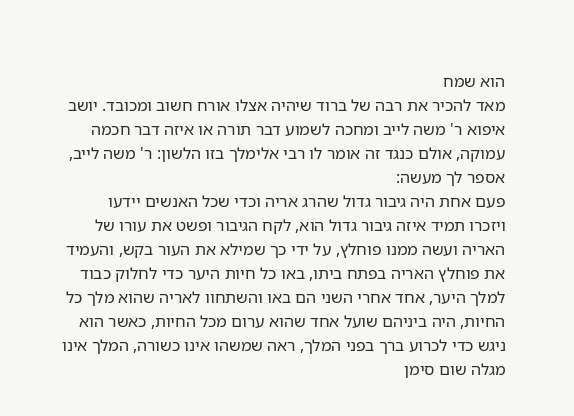הוא שמח
מאד להכיר את רבה של ברוד שיהיה אצלו אורח חשוב ומכובד. יושב
איפוא ר' משה לייב ומחכה לשמוע דבר תורה או איזה דבר חכמה
עמוקה, אולם כנגד זה אומר לו רבי אלימלך בזו הלשון: ר' משה לייב,
אספר לך מעשה:
פעם אחת היה גיבור גדול שהרג אריה וכדי שכל האנשים יידעו
ויזכרו תמיד איזה גיבור גדול הוא, לקח הגיבור ופשט את עורו של
האריה ועשה ממנו פוחלץ, על ידי כך שמילא את העור בקש, והעמיד
את פוחלץ האריה בפתח ביתו, באו כל חיות היער כדי לחלוק כבוד
למלך היער, אחד אחרי השני הם באו והשתחוו לאריה שהוא מלך כל
החיות, היה ביניהם שועל אחד שהוא ערום מכל החיות, כאשר הוא
ניגש כדי לכרוע ברך בפני המלך, ראה שמשהו אינו כשורה, המלך אינו
מגלה שום סימן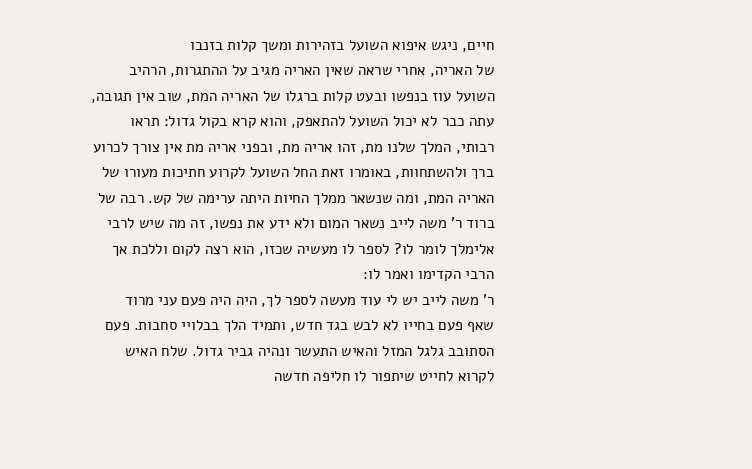חיים, ניגש איפוא השועל בזהירות ומשך קלות בזנבו
של האריה, אחרי שראה שאין האריה מגיב על ההתגרות, הרהיב
השועל עוז בנפשו ובעט קלות ברגלו של האריה המת, שוב אין תגובה,
עתה כבר לא יכול השועל להתאפק, והוא קרא בקול גדול: תראו
רבותי, המלך שלנו מת, זהו אריה מת, ובפני אריה מת אין צורך לכרוע
ברך ולהשתחוות, באומרו זאת החל השועל לקרוע חתיכות מעורו של
האריה המת, ומה שנשאר ממלך החיות היתה ערימה של קש. רבה של
ברוד ר' משה לייב נשאר המום ולא ידע את נפשו, זה מה שיש לרבי
אלימלך לומר לו? לספר לו מעשיה שכזו, הוא רצה לקום וללכת אך
הרבי הקדימו ואמר לו:
ר' משה לייב יש לי עוד מעשה לספר לך, היה היה פעם עני מרוד
שאף פעם בחייו לא לבש בגד חדש, ותמיד הלך בבלויי סחבות. פעם
הסתובב גלגל המזל והאיש התעשר ונהיה גביר גדול. שלח האיש
לקרוא לחייט שיתפור לו חליפה חדשה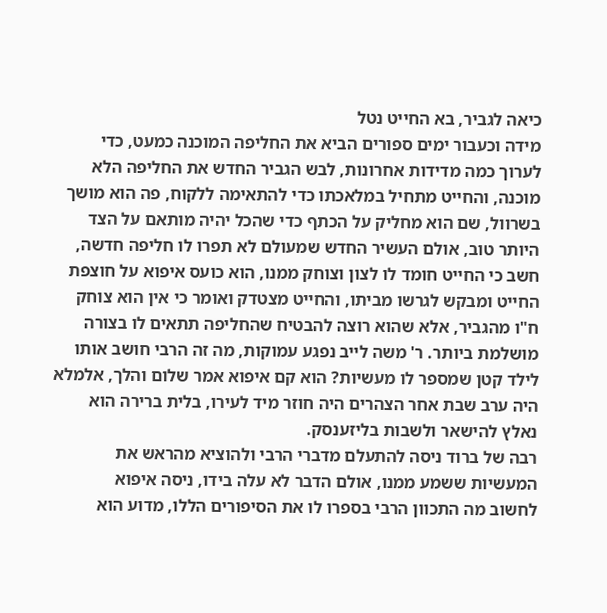כיאה לגביר, בא החייט נטל
מידה וכעבור ימים ספורים הביא את החליפה המוכנה כמעט, כדי
לערוך כמה מדידות אחרונות, לבש הגביר החדש את החליפה הלא
מוכנה, והחייט מתחיל במלאכתו כדי להתאימה ללקוח, פה הוא מושך
בשרוול, שם הוא מחליק על הכתף כדי שהכל יהיה מותאם על הצד
היותר טוב, אולם העשיר החדש שמעולם לא תפרו לו חליפה חדשה,
חשב כי החייט חומד לו לצון וצוחק ממנו, הוא כועס איפוא על חוצפת
החייט ומבקש לגרשו מביתו, והחייט מצטדק ואומר כי אין הוא צוחק
ח"ו מהגביר, אלא שהוא רוצה להבטיח שהחליפה תתאים לו בצורה
מושלמת ביותר. ר' משה לייב נפגע עמוקות, מה זה הרבי חושב אותו
לילד קטן שמספר לו מעשיות? הוא קם איפוא אמר שלום והלך, אלמלא
היה ערב שבת אחר הצהרים היה חוזר מיד לעירו, בלית ברירה הוא
נאלץ להישאר ולשבות בליזענסק.
רבה של ברוד ניסה להתעלם מדברי הרבי ולהוציא מהראש את
המעשיות ששמע ממנו, אולם הדבר לא עלה בידו, ניסה איפוא
לחשוב מה התכוון הרבי בספרו לו את הסיפורים הללו, מדוע הוא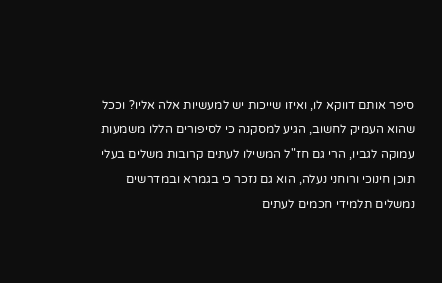סיפר אותם דווקא לו, ואיזו שייכות יש למעשיות אלה אליו? וככל
שהוא העמיק לחשוב, הגיע למסקנה כי לסיפורים הללו משמעות
עמוקה לגביו, הרי גם חז"ל המשילו לעתים קרובות משלים בעלי
תוכן חינוכי ורוחני נעלה, הוא גם נזכר כי בגמרא ובמדרשים
נמשלים תלמידי חכמים לעתים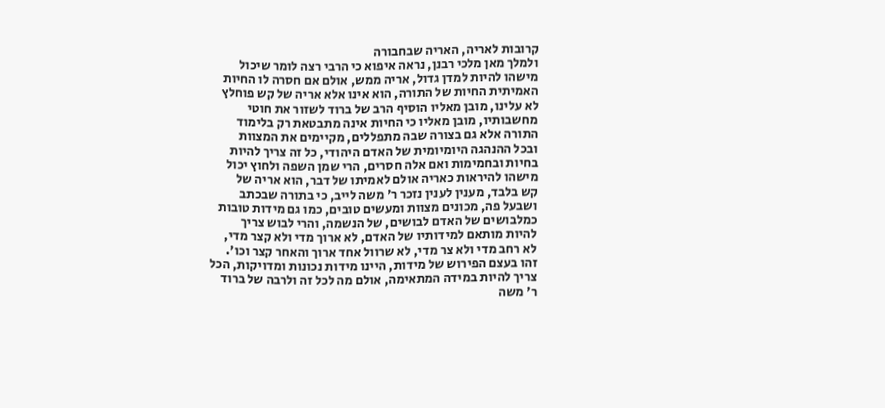קרובות לאריה, האריה שבחבורה
ולמלך מאן מלכי רבנן, נראה איפוא כי הרבי רצה לומר שיכול
מישהו להיות למדן גדול, אריה ממש, אולם אם חסרה לו החיות
האמיתית החיות של התורה, הוא אינו אלא אריה של קש פוחלץ
לא עלינו, מובן מאליו הוסיף הרב של ברוד לשזור את חוטי
מחשבותיו, מובן מאליו כי החיות אינה מתבטאת רק בלימוד
התורה אלא גם בצורה שבה מתפללים, מקיימים את המצוות
ובכל ההנהגה היומיומית של האדם היהודי, כל זה צריך להיות
בחיות ובחמימות ואם אלה חסרים, הרי שמן השפה ולחוץ יכול
מישהו להיראות כאריה אולם לאמיתו של דבר, הוא אריה של
קש בלבד, מענין לענין נזכר ר' משה לייב, כי בתורה שבכתב
ושבעל פה, מכונים מצוות ומעשים טובים, כמו גם מידות טובות
כמלבושים של האדם לבושים, של הנשמה, והרי לבוש צריך
להיות מותאם למידותיו של האדם, לא ארוך מדי ולא קצר מדי,
לא רחב מדי ולא צר מדי, לא שרוול אחד ארוך והאחר קצר וכו'.
זהו בעצם הפירוש של מידות, היינו מידות נכונות ומדויקות, הכל
צריך להיות במידה המתאימה, אולם מה לכל זה ולרבה של ברוד
ר' משה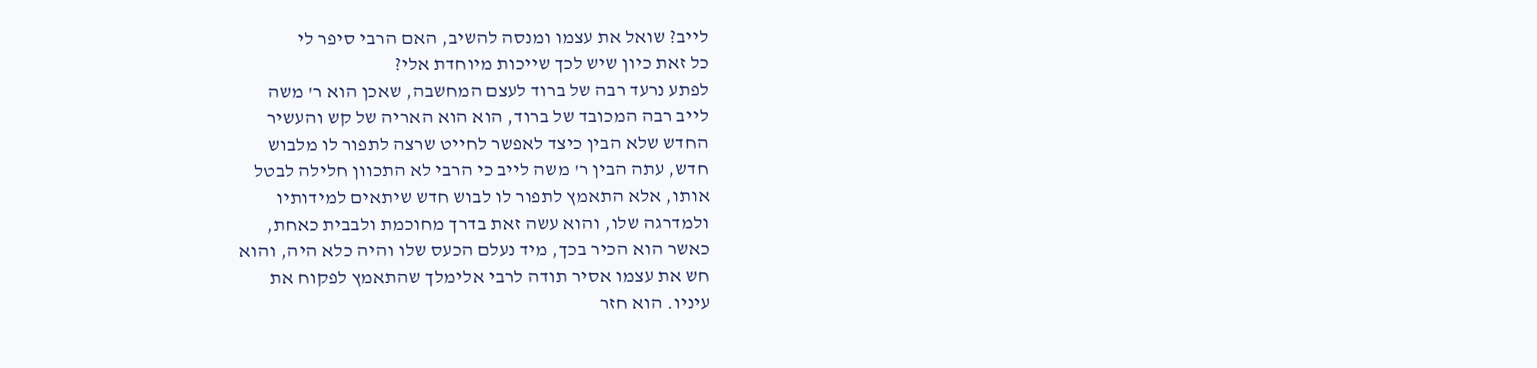לייב? שואל את עצמו ומנסה להשיב, האם הרבי סיפר לי
כל זאת כיון שיש לכך שייכות מיוחדת אלי?
לפתע נרעד רבה של ברוד לעצם המחשבה, שאכן הוא ר' משה
לייב רבה המכובד של ברוד, הוא הוא האריה של קש והעשיר
החדש שלא הבין כיצד לאפשר לחייט שרצה לתפור לו מלבוש
חדש, עתה הבין ר' משה לייב כי הרבי לא התכוון חלילה לבטל
אותו, אלא התאמץ לתפור לו לבוש חדש שיתאים למידותיו
ולמדרגה שלו, והוא עשה זאת בדרך מחוכמת ולבבית כאחת,
כאשר הוא הכיר בכך, מיד נעלם הכעס שלו והיה כלא היה, והוא
חש את עצמו אסיר תודה לרבי אלימלך שהתאמץ לפקוח את
עיניו. הוא חזר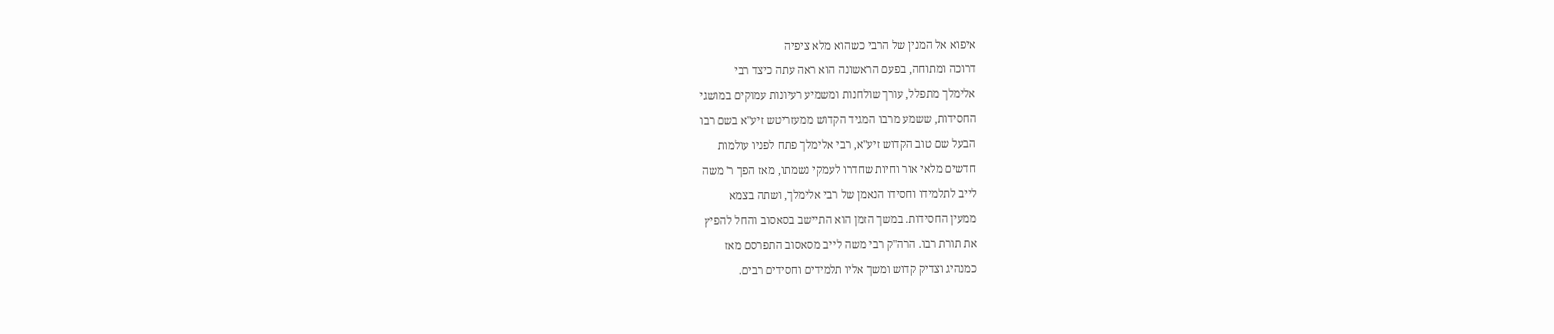איפוא אל המנין של הרבי כשהוא מלא ציפיה
דרוכה ומתוחה, בפעם הראשונה הוא ראה עתה כיצד רבי
אלימלך מתפלל, עורך שולחנות ומשמיע רעיונות עמוקים במושגי
החסידות, ששמע מרבו המגיד הקדוש ממעזריטש זיע"א בשם רבו
הבעל שם טוב הקדוש זיע"א, רבי אלימלך פתח לפניו עולמות
חדשים מלאי אור וחיות שחדרו לעמקי נשמתו, מאז הפך ר' משה
לייב לתלמידו וחסידו הנאמן של רבי אלימלך, ושתה בצמא
ממעין החסידות. במשך הזמן הוא התיישב בסאסוב והחל להפיץ
את תורת רבו. הרה"ק רבי משה לייב מסאסוב התפרסם מאז
כמנהיג וצדיק קדוש ומשך אליו תלמידים וחסידים רבים.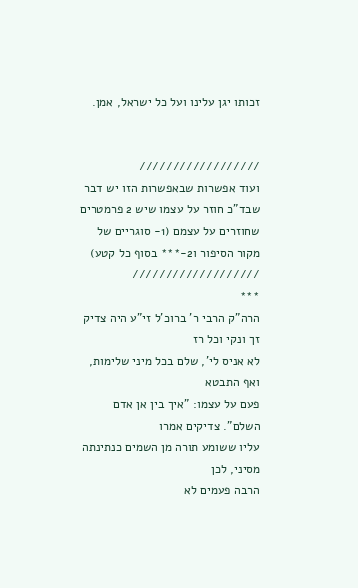זכותו יגן עלינו ועל כל ישראל, אמן.


//////////////////
ועוד אפשרות שבאפשרות הזו יש דבר שבד"כ חוזר על עצמו שיש 2 פרמטרים שחוזרים על עצמם (1- סוגריים של מקור הסיפור ו2-*** בסוף כל קטע)
///////////////////
***
הרה"ק הרבי ר' ברוכ'ל זי"ע היה צדיק זך ונקי וכל רז
לא אניס לי', שלם בכל מיני שלימות, ואף התבטא
פעם על עצמו: "איך בין אן אדם השלם". צדיקים אמרו
עליו ששומע תורה מן השמים כנתינתה מסיני, לכן
הרבה פעמים לא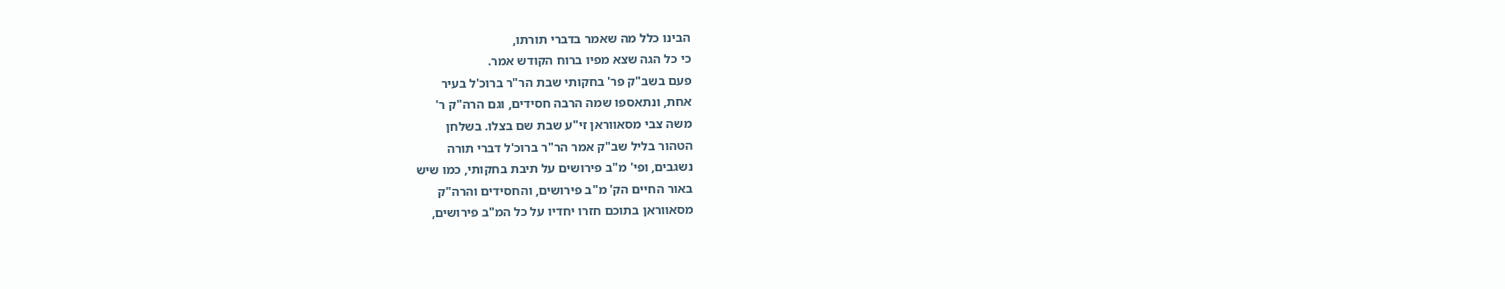הבינו כלל מה שאמר בדברי תורתו,
כי כל הגה שצא מפיו ברוח הקודש אמר.
פעם בשב"ק פר' בחקותי שבת הר"ר ברוכ'ל בעיר
אחת, ונתאספו שמה הרבה חסידים, וגם הרה"ק ר'
משה צבי מסאווראן זי"ע שבת שם בצלו. בשלחן
הטהור בליל שב"ק אמר הר"ר ברוכ'ל דברי תורה
נשגבים, ופי' מ"ב פירושים על תיבת בחקותי, כמו שיש
באור החיים הק' מ"ב פירושים, והחסידים והרה"ק
מסאווראן בתוכם חזרו יחדיו על כל המ"ב פירושים,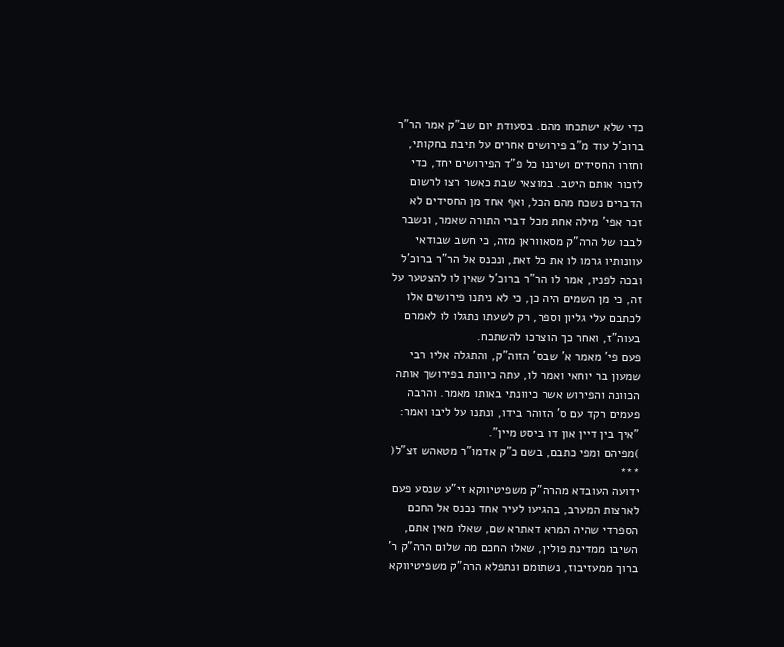כדי שלא ישתכחו מהם. בסעודת יום שב"ק אמר הר"ר
ברוכ'ל עוד מ"ב פירושים אחרים על תיבת בחקותי,
וחזרו החסידים ושיננו כל פ"ד הפירושים יחד, כדי
לזכור אותם היטב. במוצאי שבת כאשר רצו לרשום
הדברים נשכח מהם הכל, ואף אחד מן החסידים לא
זכר אפי' מילה אחת מכל דברי התורה שאמר, ונשבר
לבבו של הרה"ק מסאווראן מזה, כי חשב שבודאי
עוונותיו גרמו לו את כל זאת, ונכנס אל הר"ר ברוכ'ל
ובכה לפניו, אמר לו הר"ר ברוכ'ל שאין לו להצטער על
זה, כי מן השמים היה כן, כי לא ניתנו פירושים אלו
לכתבם עלי גליון וספר, רק לשעתו נתגלו לו לאמרם
בעוה"ז, ואחר כך הוצרכו להשתכח.
פעם פי' מאמר א' שבס' הזוה"ק, והתגלה אליו רבי
שמעון בר יוחאי ואמר לו, עתה כיוונת בפירושך אותה
הכוונה והפירוש אשר כיוונתי באותו מאמר. והרבה
פעמים רקד עם ס' הזוהר בידו, ונתנו על ליבו ואמר:
"איך בין דיין און דו ביסט מיין".
)מפיהם ומפי כתבם, בשם כ"ק אדמו"ר מטאהש זצ"ל(
***
ידועה העובדא מהרה"ק משפיטיווקא זי"ע שנסע פעם
לארצות המערב, בהגיעו לעיר אחד נכנס אל החכם
הספרדי שהיה המרא דאתרא שם, שאלו מאין אתם,
השיבו ממדינת פולין, שאלו החכם מה שלום הרה"ק ר'
ברוך ממעזיבוז, נשתומם ונתפלא הרה"ק משפיטיווקא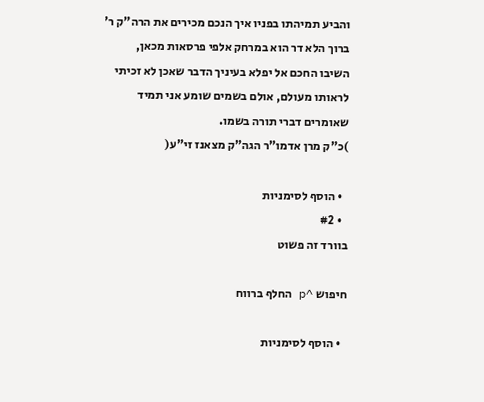והביע תמיהתו בפניו איך הנכם מכירים את הרה"ק ר'
ברוך הלא דר הוא במרחק אלפי פרסאות מכאן,
השיבו החכם אל יפלא בעיניך הדבר שאכן לא זכיתי
לראותו מעולם, אולם בשמים שומע אני תמיד
שאומרים דברי תורה בשמו.
)כ"ק מרן אדמו"ר הגה"ק מצאנז זי"ע(

  • הוסף לסימניות
  • #2
בוורד זה פשוט

חיפוש ^p החלף ברווח

  • הוסף לסימניות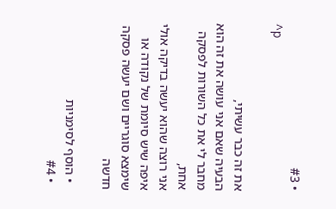• #3
^p

את זה כבר עשיתי,
הבעיה שאם אני עושה את זה הוא מחבר לי את כל השורות לפסקה אחת,
אני רוצה שהוא יעשה בדיקה אולי איפה שיש סיומת של נקודה או שימצא סוגריים ושם יעשה פסקה חדשה

  • הוסף לסימניות
  • #4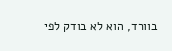בוורד, הוא לא בודק לפי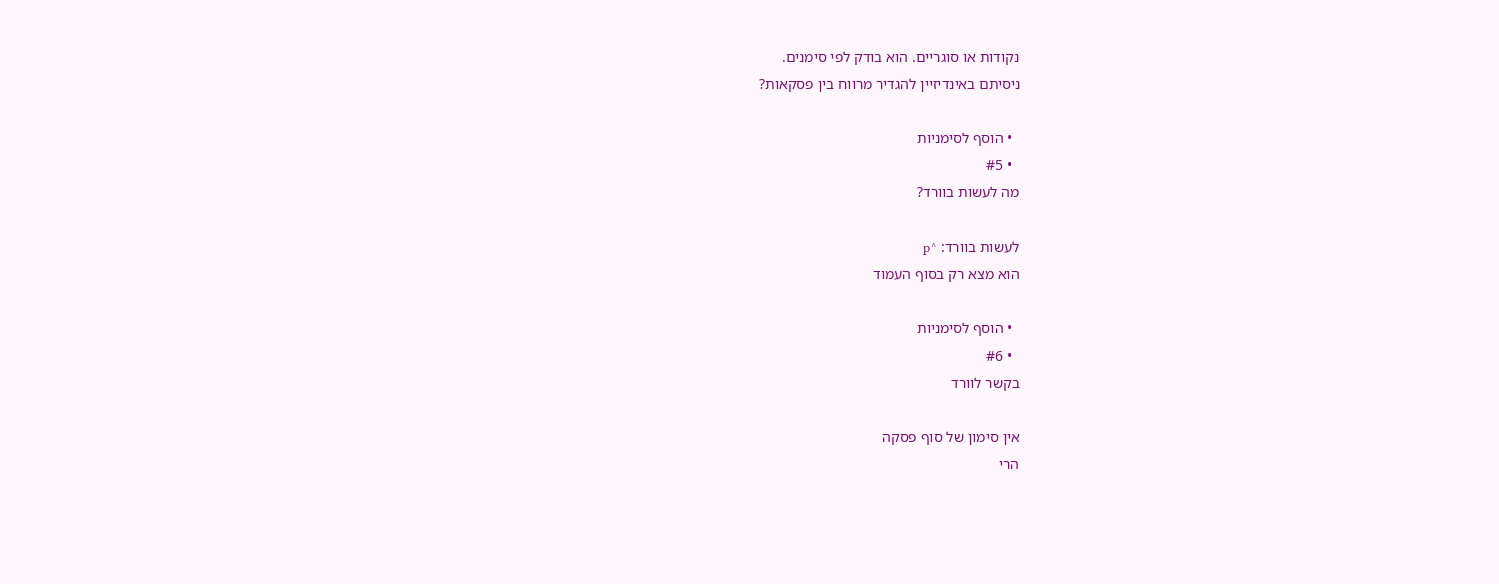נקודות או סוגריים. הוא בודק לפי סימנים.
ניסיתם באינדיזיין להגדיר מרווח בין פסקאות?

  • הוסף לסימניות
  • #5
מה לעשות בוורד?

לעשות בוורד: ^p
הוא מצא רק בסוף העמוד

  • הוסף לסימניות
  • #6
בקשר לוורד

אין סימון של סוף פסקה
הרי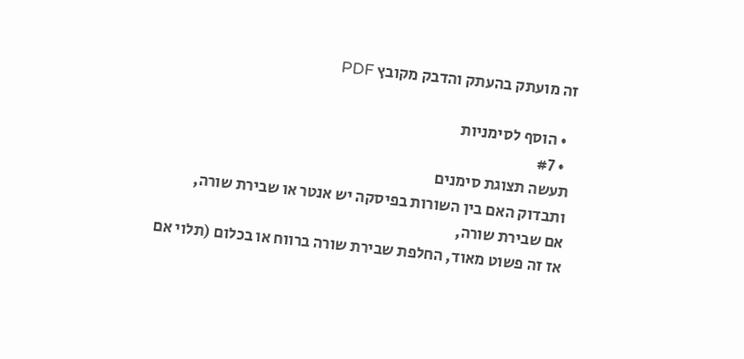זה מועתק בהעתק והדבק מקובץ PDF

  • הוסף לסימניות
  • #7
תעשה תצוגת סימנים
ותבדוק האם בין השורות בפיסקה יש אנטר או שבירת שורה,
אם שבירת שורה,
אז זה פשוט מאוד, החלפת שבירת שורה ברווח או בכלום (תלוי אם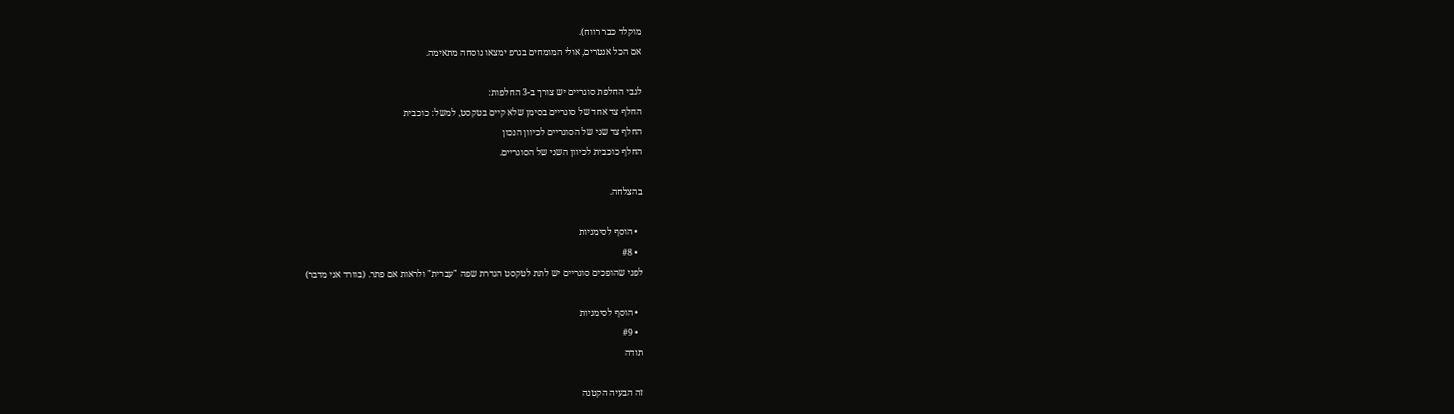מוקלד כבר רווח).
אם הכל אנטרים, אולי המומחים בגרפ ימצאו נוסחה מתאימה.

לגבי החלפת סוגריים יש צורך ב-3 החלפות:
החלף צד אחד של סוגריים בסימן שלא קיים בטקסט, למשל: כוכבית
החלף צד שני של הסוגריים לכיוון הנכון
החלף כוכבית לכיוון השני של הסוגריים.

בהצלחה.

  • הוסף לסימניות
  • #8
לפני שהופכים סוגריים יש לתת לטקסט הגדרת שפה "עברית" ולראות אם פתר. (בוורד אני מדבר)

  • הוסף לסימניות
  • #9
תודה

זה הבעיה הקטנה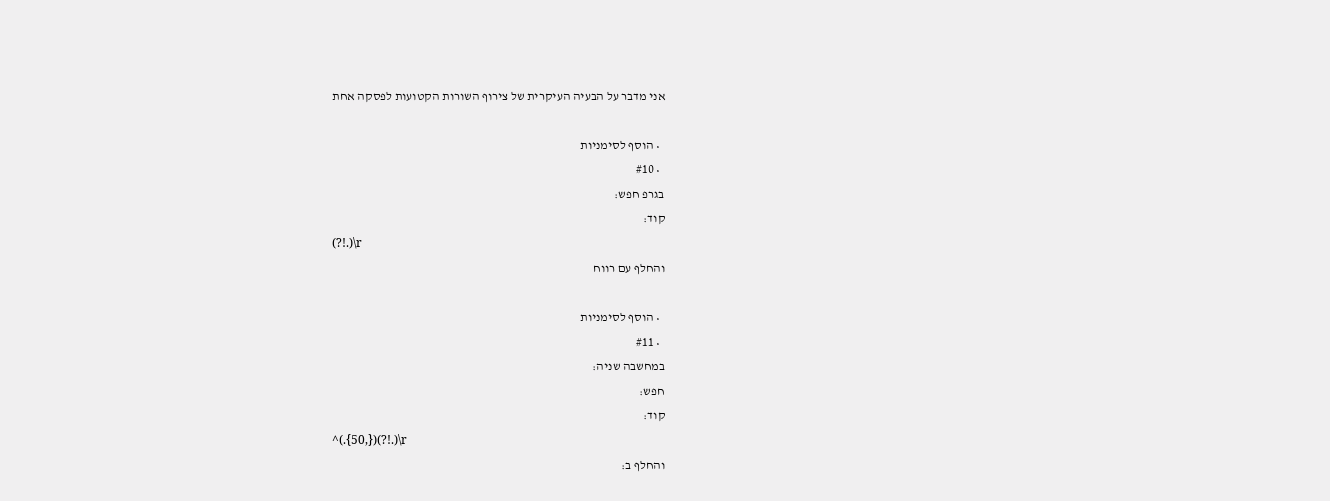אני מדבר על הבעיה העיקרית של צירוף השורות הקטועות לפסקה אחת

  • הוסף לסימניות
  • #10
בגרפ חפש:
קוד:
(?!.)\r
והחלף עם רווח

  • הוסף לסימניות
  • #11
במחשבה שניה:
חפש:
קוד:
^(.{50,})(?!.)\r
והחלף ב: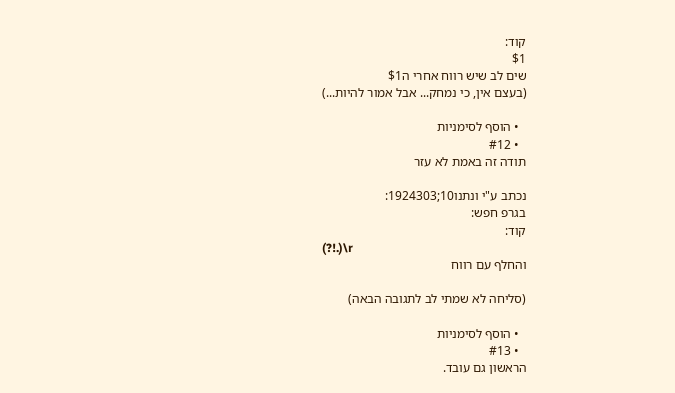קוד:
$1
שים לב שיש רווח אחרי ה$1
(בעצם אין, כי נמחק... אבל אמור להיות...)

  • הוסף לסימניות
  • #12
תודה זה באמת לא עזר

נכתב ע"י ונתנו10;1924303:
בגרפ חפש:
קוד:
(?!.)\r
והחלף עם רווח

(סליחה לא שמתי לב לתגובה הבאה)

  • הוסף לסימניות
  • #13
הראשון גם עובד.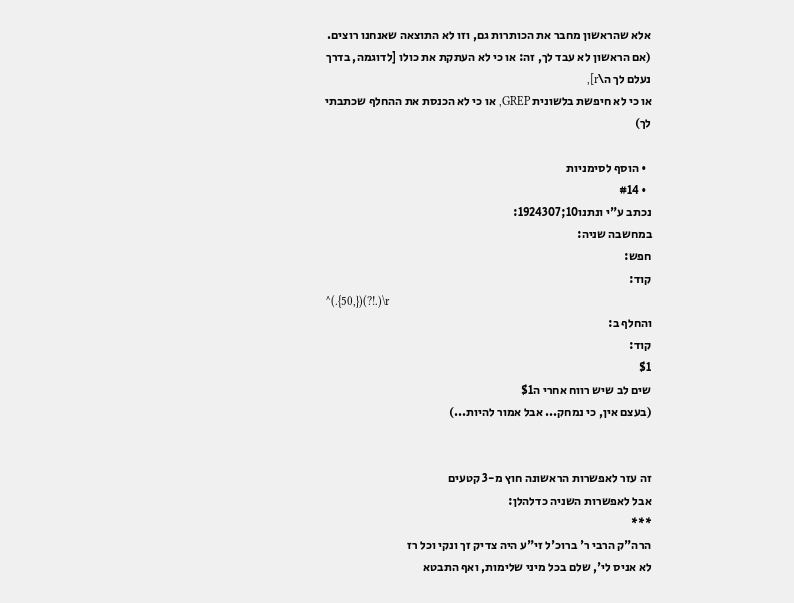אלא שהראשון מחבר את הכותרות גם, וזו לא התוצאה שאנחנו רוצים.
(אם הראשון לא עבד לך, זה: או כי לא העתקת את כולו [לדוגמה, בדרך נעלם לך ה\r],
או כי לא חיפשת בלשונית GREP, או כי לא הכנסת את ההחלף שכתבתי לך)

  • הוסף לסימניות
  • #14
נכתב ע"י ונתנו10;1924307:
במחשבה שניה:
חפש:
קוד:
^(.{50,})(?!.)\r
והחלף ב:
קוד:
$1
שים לב שיש רווח אחרי ה$1
(בעצם אין, כי נמחק... אבל אמור להיות...)


זה עזר לאפשרות הראשונה חוץ מ-3 קטעים
אבל לאפשרות השניה כדלהלן:
***
הרה"ק הרבי ר' ברוכ'ל זי"ע היה צדיק זך ונקי וכל רז
לא אניס לי', שלם בכל מיני שלימות, ואף התבטא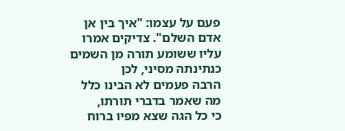פעם על עצמו: "איך בין אן אדם השלם". צדיקים אמרו
עליו ששומע תורה מן השמים כנתינתה מסיני, לכן
הרבה פעמים לא הבינו כלל מה שאמר בדברי תורתו,
כי כל הגה שצא מפיו ברוח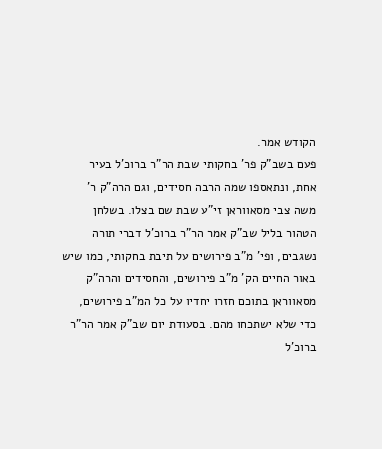הקודש אמר.
פעם בשב"ק פר' בחקותי שבת הר"ר ברוכ'ל בעיר
אחת, ונתאספו שמה הרבה חסידים, וגם הרה"ק ר'
משה צבי מסאווראן זי"ע שבת שם בצלו. בשלחן
הטהור בליל שב"ק אמר הר"ר ברוכ'ל דברי תורה
נשגבים, ופי' מ"ב פירושים על תיבת בחקותי, כמו שיש
באור החיים הק' מ"ב פירושים, והחסידים והרה"ק
מסאווראן בתוכם חזרו יחדיו על כל המ"ב פירושים,
כדי שלא ישתכחו מהם. בסעודת יום שב"ק אמר הר"ר
ברוכ'ל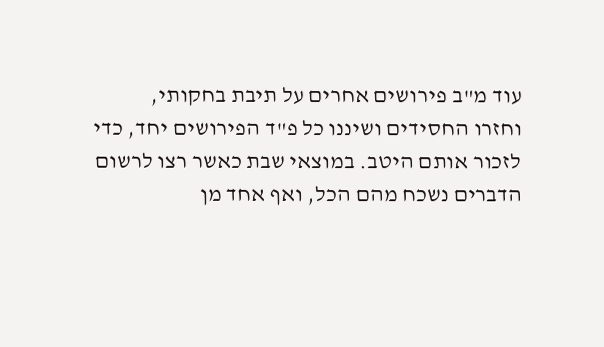עוד מ"ב פירושים אחרים על תיבת בחקותי,
וחזרו החסידים ושיננו כל פ"ד הפירושים יחד, כדי
לזכור אותם היטב. במוצאי שבת כאשר רצו לרשום
הדברים נשכח מהם הכל, ואף אחד מן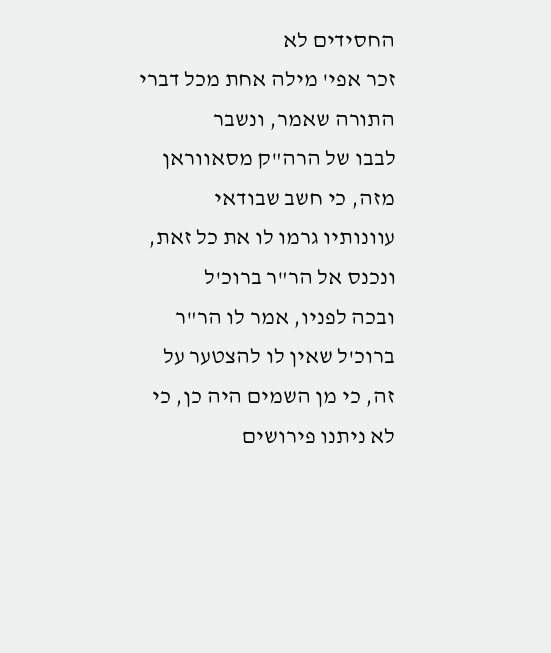החסידים לא
זכר אפי' מילה אחת מכל דברי התורה שאמר, ונשבר
לבבו של הרה"ק מסאווראן מזה, כי חשב שבודאי
עוונותיו גרמו לו את כל זאת, ונכנס אל הר"ר ברוכ'ל
ובכה לפניו, אמר לו הר"ר ברוכ'ל שאין לו להצטער על
זה, כי מן השמים היה כן, כי לא ניתנו פירושים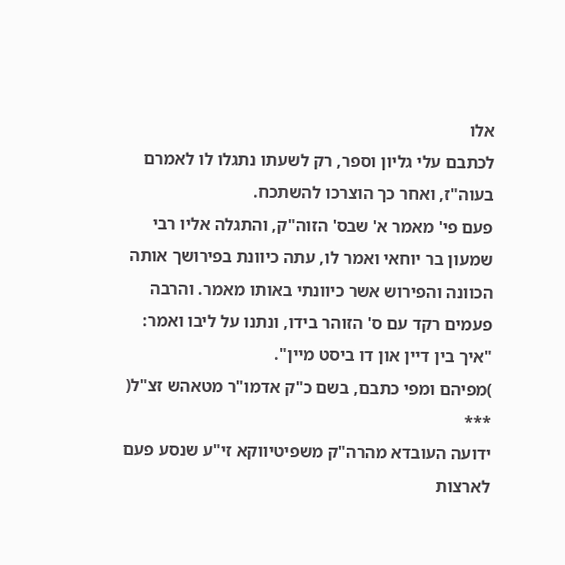אלו
לכתבם עלי גליון וספר, רק לשעתו נתגלו לו לאמרם
בעוה"ז, ואחר כך הוצרכו להשתכח.
פעם פי' מאמר א' שבס' הזוה"ק, והתגלה אליו רבי
שמעון בר יוחאי ואמר לו, עתה כיוונת בפירושך אותה
הכוונה והפירוש אשר כיוונתי באותו מאמר. והרבה
פעמים רקד עם ס' הזוהר בידו, ונתנו על ליבו ואמר:
"איך בין דיין און דו ביסט מיין".
)מפיהם ומפי כתבם, בשם כ"ק אדמו"ר מטאהש זצ"ל(
***
ידועה העובדא מהרה"ק משפיטיווקא זי"ע שנסע פעם
לארצות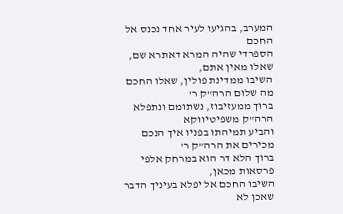המערב, בהגיעו לעיר אחד נכנס אל החכם
הספרדי שהיה המרא דאתרא שם, שאלו מאין אתם,
השיבו ממדינת פולין, שאלו החכם מה שלום הרה"ק ר'
ברוך ממעזיבוז, נשתומם ונתפלא הרה"ק משפיטיווקא
והביע תמיהתו בפניו איך הנכם מכירים את הרה"ק ר'
ברוך הלא דר הוא במרחק אלפי פרסאות מכאן,
השיבו החכם אל יפלא בעיניך הדבר שאכן לא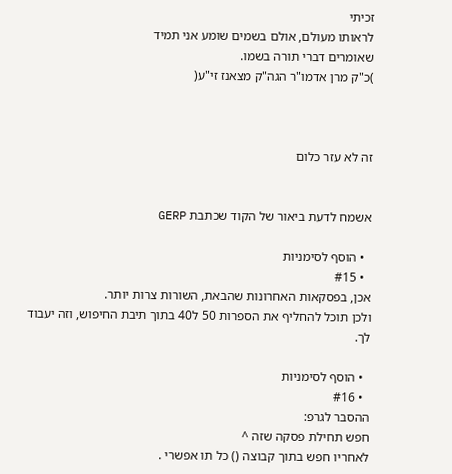זכיתי
לראותו מעולם, אולם בשמים שומע אני תמיד
שאומרים דברי תורה בשמו.
)כ"ק מרן אדמו"ר הגה"ק מצאנז זי"ע(



זה לא עזר כלום


אשמח לדעת ביאור של הקוד שכתבת GERP

  • הוסף לסימניות
  • #15
אכן, בפסקאות האחרונות שהבאת, השורות צרות יותר.
ולכן תוכל להחליף את הספרות 50 ל40 בתוך תיבת החיפוש, וזה יעבוד לך.

  • הוסף לסימניות
  • #16
ההסבר לגרפ:
חפש תחילת פסקה שזה ^
לאחריו חפש בתוך קבוצה () כל תו אפשרי .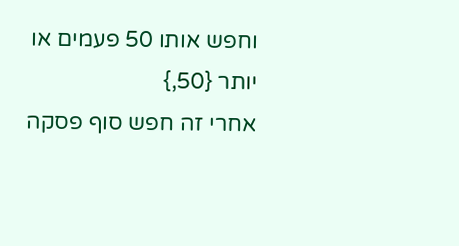וחפש אותו 50 פעמים או יותר {50,}
אחרי זה חפש סוף פסקה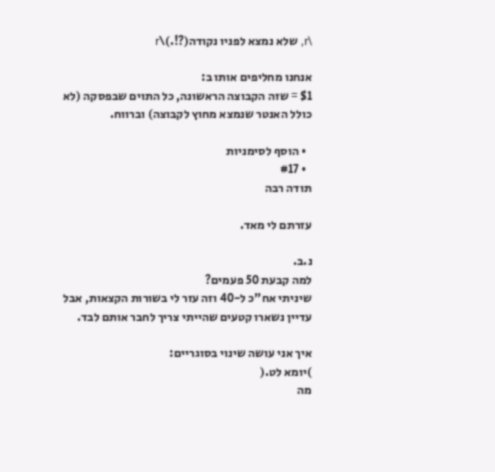\r, שלא נמצא לפניו נקודה(?!.)\r

אנחנו מחליפים אותו ב:
$1 = שזה הקבוצה הראשונה, כל התוים שבפסקה (לא כולל האנטר שנמצא מחוץ לקבוצה) וברווח.

  • הוסף לסימניות
  • #17
תודה רבה

עזרתם לי מאד.

נ.ב.
למה קבעת 50 פעמים?
שיניתי אח"כ ל-40 וזה עזר לי בשורות הקצאות, אבל עדיין נשארו קטעים שהייתי צריך לחבר אותם לבד.

איך אני עושה שינוי בסוגריים:
)יומא לט.(
מה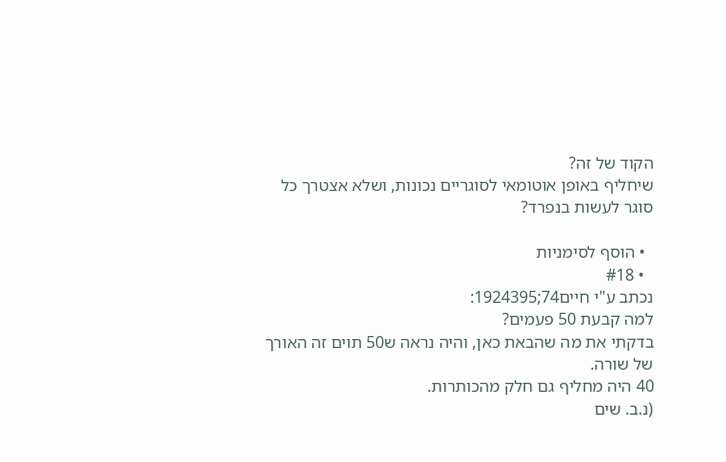הקוד של זה?
שיחליף באופן אוטומאי לסוגריים נכונות, ושלא אצטרך כל סוגר לעשות בנפרד?

  • הוסף לסימניות
  • #18
נכתב ע"י חיים74;1924395:
למה קבעת 50 פעמים?
בדקתי את מה שהבאת כאן, והיה נראה ש50 תוים זה האורך של שורה.
40 היה מחליף גם חלק מהכותרות.
(נ.ב. שים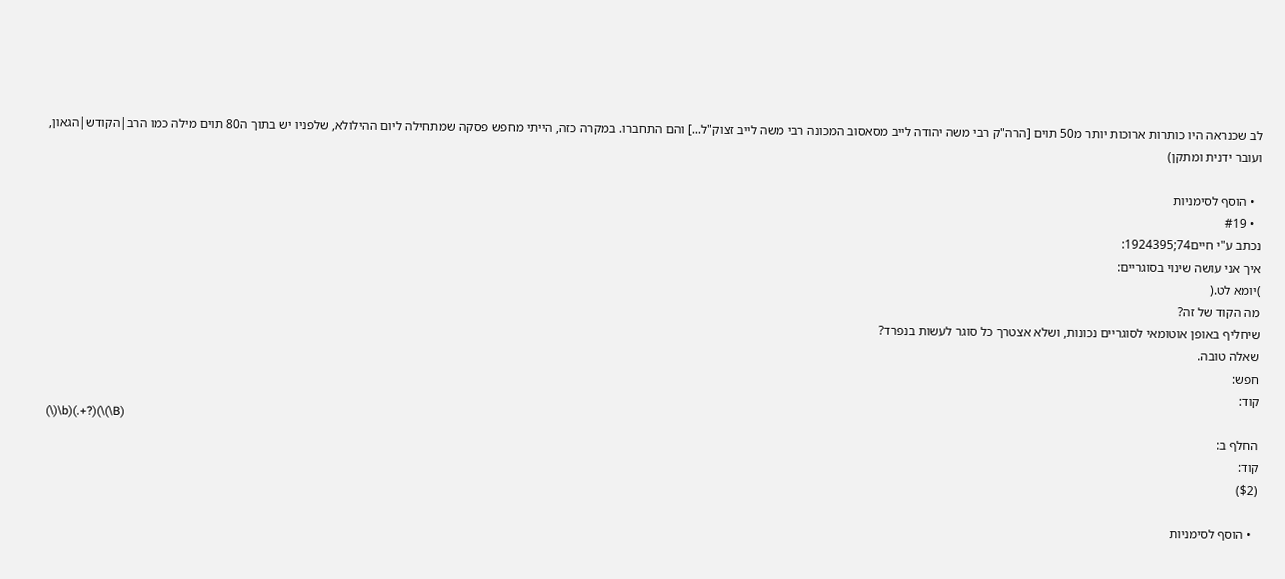לב שכנראה היו כותרות ארוכות יותר מ50 תוים [הרה"ק רבי משה יהודה לייב מסאסוב המכונה רבי משה לייב זצוק"ל...] והם התחברו. במקרה כזה, הייתי מחפש פסקה שמתחילה ליום ההילולא, שלפניו יש בתוך ה80 תוים מילה כמו הרב|הקודש|הגאון, ועובר ידנית ומתקן)

  • הוסף לסימניות
  • #19
נכתב ע"י חיים74;1924395:
איך אני עושה שינוי בסוגריים:
)יומא לט.(
מה הקוד של זה?
שיחליף באופן אוטומאי לסוגריים נכונות, ושלא אצטרך כל סוגר לעשות בנפרד?
שאלה טובה.
חפש:
קוד:
(\)\b)(.+?)(\(\B)
החלף ב:
קוד:
($2)

  • הוסף לסימניות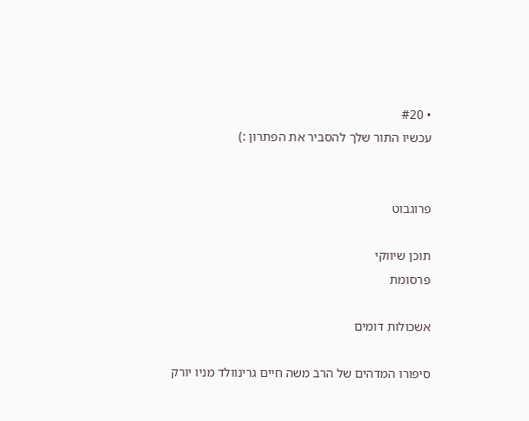• #20
עכשיו התור שלך להסביר את הפתרון :)


פרוגבוט

תוכן שיווקי
פרסומת

אשכולות דומים

סיפורו המדהים של הרב משה חיים גרינוולד מניו יורק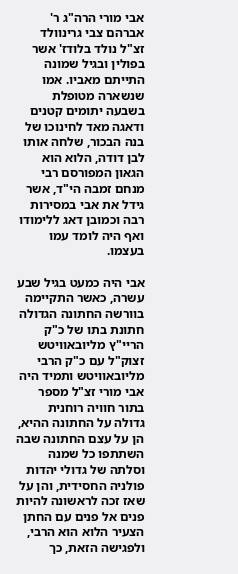אבי מורי הרה"ג ר' אברהם צבי גרינוולד זצ"ל נולד בלודז' אשר בפולין ובגיל שמונה התייתם מאביו. אמו שנשארה מטופלת בשבעה יתומים קטנים ודאגה מאד לחינוכו של בנה הבכור, שלחה אותו לבן דודה, הלוא הוא הגאון המפורסם רבי מנחם זמבה הי"ד, אשר גידל את אבי במסירות רבה וכמובן דאג ללימודו ואף היה לומד עמו בעצמו.

אבי היה כמעט בגיל שבע עשרה, כאשר התקיימה בוורשה החתונה הגדולה חתונת בתו של כ"ק הריי"ץ מליובאוויטש זצוק"ל עם כ"ק הרבי מליובאוויטש ותמיד היה אבי מורי זצ"ל מספר בתור חוויה רוחנית גדולה על החתונה ההיא, הן על עצם החתונה שבה השתתפו כל שמנה וסלתה של גדולי יהדות פולניה החסידית, והן על שאז זכה לראשונה להיות פנים אל פנים עם החתן הצעיר הלוא הוא הרבי, ולפגישה הזאת, כך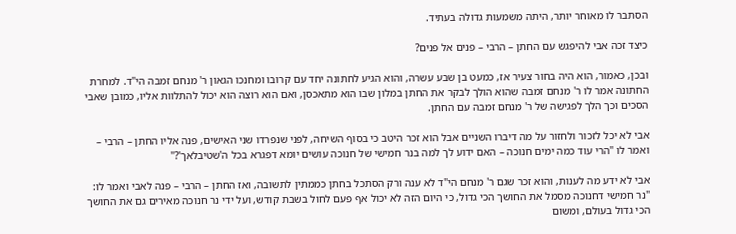הסתבר לו מאוחר יותר, היתה משמעות גדולה בעתיד.

כיצד זכה אבי להיפגש עם החתן – הרבי – פנים אל פנים?

ובכן, כאמור, הוא היה בחור צעיר אז, כמעט בן שבע עשרה, והוא הגיע לחתונה יחד עם קרובו ומחנכו הגאון ר' מנחם זמבה הי"ד. למחרת החתונה אמר לו ר' מנחם זמבה שהוא הולך לבקר את החתן במלון שבו הוא מתאכסן, ואם הוא רוצה הוא יכול להתלוות אליו, כמובן שאבי הסכים וכך הלך לפגישה של ר' מנחם זמבה עם החתן.

אבי לא יכל לזכור ולחזור על מה דיברו השניים אבל הוא זכר היטב כי בסוף השיחה, לפני שנפרדו שני האישים, פנה אליו החתן – הרבי – ואמר לו "הרי עוד כמה ימים חנוכה – האם ידוע לך למה בנר חמישי של חנוכה עושים יומא דפגרא בכל ה'שטיבלאך'?"

אבי לא ידע מה לענות, והוא זכר שגם ר' מנחם הי"ד לא ענה ורק הסתכל בחתן כממתין לתשובה, ואז החתן – הרבי – פנה לאבי ואמר לו: "נר חמישי דחנוכה מסמל את החושך הכי גדול, כי היום הזה לא יכול אף פעם לחול בשבת קודש, ועל ידי נר חנוכה מאירים גם את החושך הכי גדול בעולם, ומשום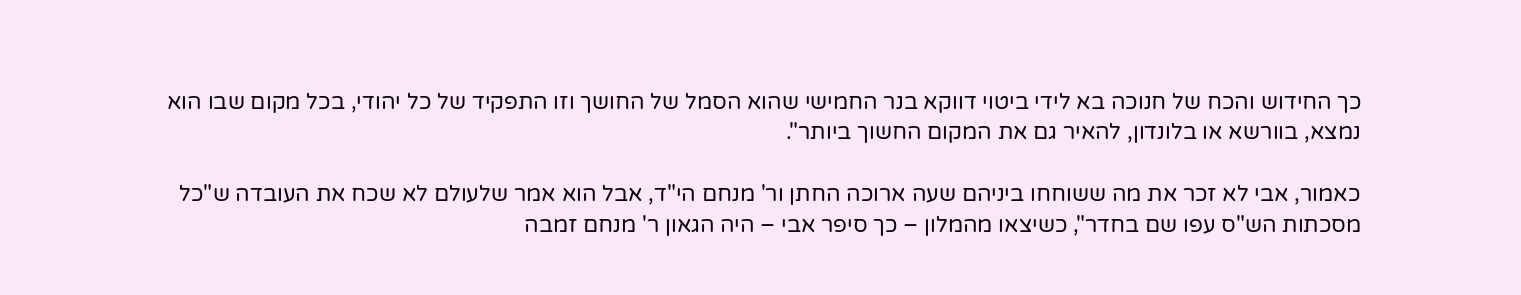כך החידוש והכח של חנוכה בא לידי ביטוי דווקא בנר החמישי שהוא הסמל של החושך וזו התפקיד של כל יהודי, בכל מקום שבו הוא נמצא, בוורשא או בלונדון, להאיר גם את המקום החשוך ביותר".

כאמור, אבי לא זכר את מה ששוחחו ביניהם שעה ארוכה החתן ור' מנחם הי"ד, אבל הוא אמר שלעולם לא שכח את העובדה ש"כל מסכתות הש"ס עפו שם בחדר", כשיצאו מהמלון – כך סיפר אבי – היה הגאון ר' מנחם זמבה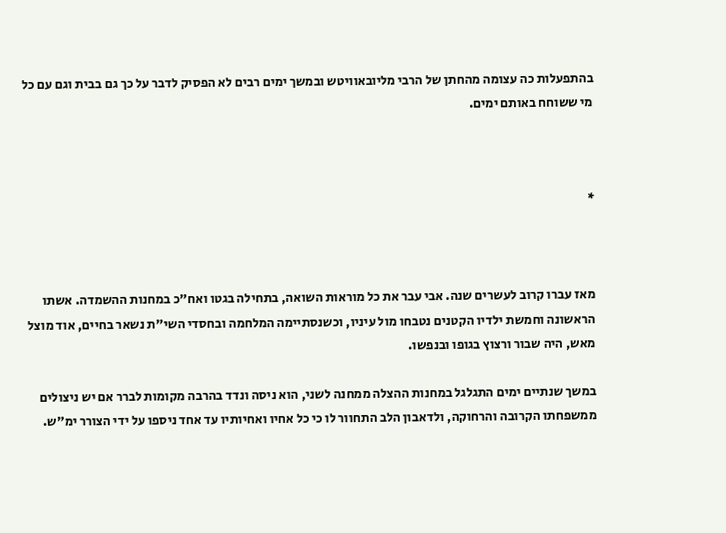בהתפעלות כה עצומה מהחתן של הרבי מליובאוויטש ובמשך ימים רבים לא הפסיק לדבר על כך גם בבית וגם עם כל מי ששוחח באותם ימים.



*



מאז עברו קרוב לעשרים שנה. אבי עבר את כל מוראות השואה, בתחילה בגטו ואח"כ במחנות ההשמדה. אשתו הראשונה וחמשת ילדיו הקטנים נטבחו מול עיניו, וכשנסתיימה המלחמה ובחסדי השי"ת נשאר בחיים, אוד מוצל מאש, היה שבור ורצוץ בגופו ובנפשו.

במשך שנתיים ימים התגלגל במחנות ההצלה ממחנה לשני, הוא ניסה ונדד בהרבה מקומות לברר אם יש ניצולים ממשפחתו הקרובה והרחוקה, ולדאבון הלב התחוור לו כי כל אחיו ואחיותיו עד אחד ניספו על ידי הצורר ימ"ש.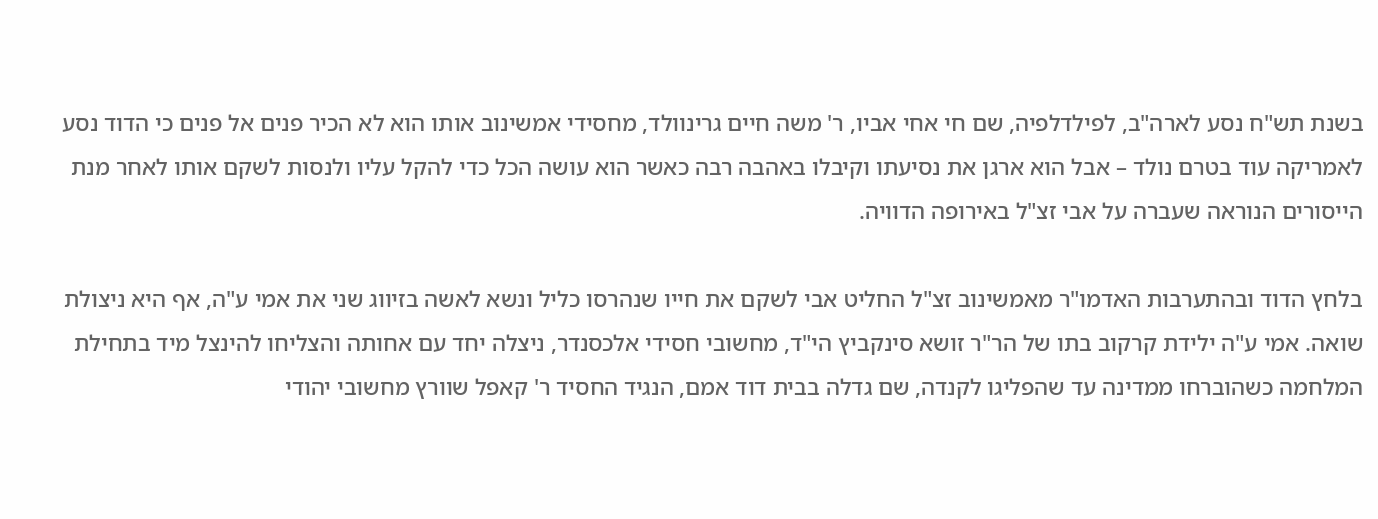בשנת תש"ח נסע לארה"ב, לפילדלפיה, שם חי אחי אביו, ר' משה חיים גרינוולד, מחסידי אמשינוב אותו הוא לא הכיר פנים אל פנים כי הדוד נסע לאמריקה עוד בטרם נולד – אבל הוא ארגן את נסיעתו וקיבלו באהבה רבה כאשר הוא עושה הכל כדי להקל עליו ולנסות לשקם אותו לאחר מנת הייסורים הנוראה שעברה על אבי זצ"ל באירופה הדוויה.

בלחץ הדוד ובהתערבות האדמו"ר מאמשינוב זצ"ל החליט אבי לשקם את חייו שנהרסו כליל ונשא לאשה בזיווג שני את אמי ע"ה, אף היא ניצולת שואה. אמי ע"ה ילידת קרקוב בתו של הר"ר זושא סינקביץ הי"ד, מחשובי חסידי אלכסנדר, ניצלה יחד עם אחותה והצליחו להינצל מיד בתחילת המלחמה כשהוברחו ממדינה עד שהפליגו לקנדה, שם גדלה בבית דוד אמם, הנגיד החסיד ר' קאפל שוורץ מחשובי יהודי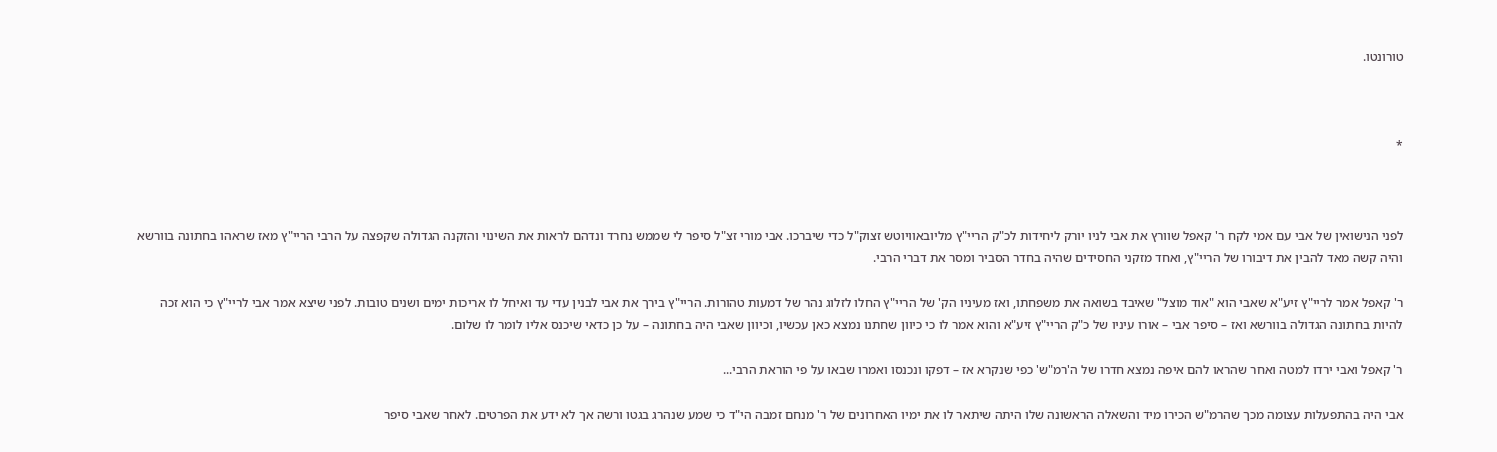טורונטו.



*



לפני הנישואין של אבי עם אמי לקח ר' קאפל שוורץ את אבי לניו יורק ליחידות לכ"ק הריי"ץ מליובאוויוטש זצוק"ל כדי שיברכו. אבי מורי זצ"ל סיפר לי שממש נחרד ונדהם לראות את השינוי והזקנה הגדולה שקפצה על הרבי הריי"ץ מאז שראהו בחתונה בוורשא והיה קשה מאד להבין את דיבורו של הריי"ץ, ואחד מזקני החסידים שהיה בחדר הסביר ומסר את דברי הרבי.

ר' קאפל אמר לריי"ץ זיע"א שאבי הוא "אוד מוצל" שאיבד בשואה את משפחתו, ואז מעיניו הק' של הריי"ץ החלו לזלוג נהר של דמעות טהורות. הריי"ץ בירך את אבי לבנין עדי עד ואיחל לו אריכות ימים ושנים טובות. לפני שיצא אמר אבי לריי"ץ כי הוא זכה להיות בחתונה הגדולה בוורשא ואז – סיפר אבי – אורו עיניו של כ"ק הריי"ץ זיע"א והוא אמר לו כי כיוון שחתנו נמצא כאן עכשיו, וכיוון שאבי היה בחתונה – על כן כדאי שיכנס אליו לומר לו שלום.

ר' קאפל ואבי ירדו למטה ואחר שהראו להם איפה נמצא חדרו של ה'רמ"ש' כפי שנקרא אז – דפקו ונכנסו ואמרו שבאו על פי הוראת הרבי...

אבי היה בהתפעלות עצומה מכך שהרמ"ש הכירו מיד והשאלה הראשונה שלו היתה שיתאר לו את ימיו האחרונים של ר' מנחם זמבה הי"ד כי שמע שנהרג בגטו ורשה אך לא ידע את הפרטים. לאחר שאבי סיפר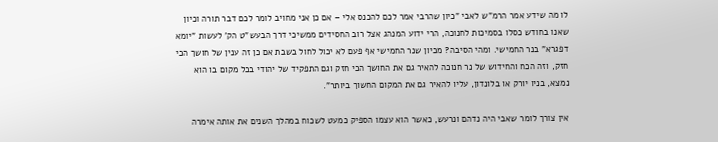לו מה שידע אמר הרמ"ש לאבי "כיון שהרבי אמר לכם להכנס אלי – אם כן אני מחויב לומר לכם דבר תורה וכיון שאנו בחודש כסלו בסמיכות לחנוכה, הרי ידוע המנהג אצל רוב החסידים ממשיכי דרך הבעש"ט הק' לעשות "יומא דפגרא" בנר החמישי. ומהי הסיבה? מכיון שנר החמישי אף פעם לא יכול לחול בשבת אם כן זה ענין של חושך הכי חזק, וזה הכח והחידוש של נר חנוכה להאיר גם את החושך הכי חזק וגם התפקיד של יהודי בכל מקום בו הוא נמצא, בניו יורק או בלונדון, עליו להאיר גם את המקום החשוך ביותר".

אין צורך לומר שאבי היה נדהם ונרעש, כאשר הוא עצמו הספיק כמעט לשכוח במהלך השנים את אותה אימרה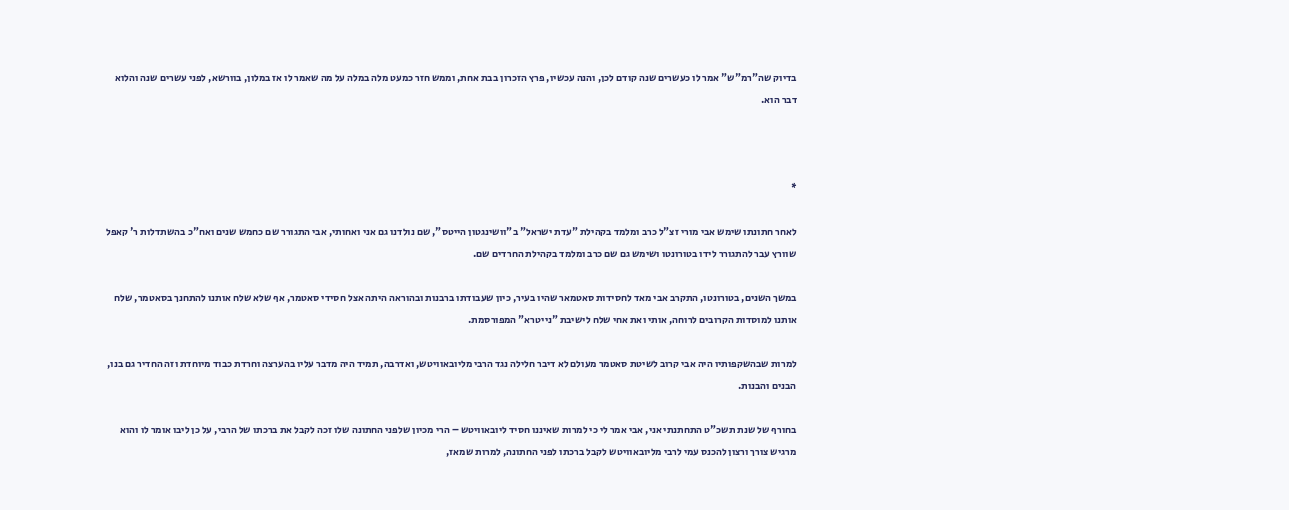בדיוק שה"רמ"ש" אמר לו כעשרים שנה קודם לכן, והנה עכשיו, פרץ הזכרון בבת אחת, וממש חזר כמעט מלה במלה על מה שאמר לו אז במלון, בוורשא, לפני עשרים שנה והלוא דבר הוא.



*

לאחר חתונתו שימש אבי מורי זצ"ל כרב ומלמד בקהילת "עדת ישראל" ב"וושינגטון הייטס", שם נולדנו גם אני ואחותי, אבי התגורר שם כחמש שנים ואח"כ בהשתדלות ר' קאפל שוורץ עבר להתגורר לידו בטורונטו ושימש גם שם כרב ומלמד בקהילת החרדים שם.

במשך השנים, בטורונטו, התקרב אבי מאד לחסידות סאטמאר שהיו בעיר, כיון שעבודתו ברבנות ובהוראה היתה אצל חסידי סאטמר, אף שלא שלח אותנו להתחנך בסאטמר, שלח אותנו למוסדות הקרובים לרוחה, אותי ואת אחי שלח לישיבת "נייטרא" המפורסמת.

למרות שבהשקפותיו היה אבי קרוב לשיטת סאטמר מעולם לא דיבר חלילה נגד הרבי מליובאוויטש, ואדרבה, תמיד היה מדבר עליו בהערצה וחרדת כבוד מיוחדת וזה החדיר גם בנו, הבנים והבנות.

בחורף של שנת תשכ"ט התחתנתי אני, אבי אמר לי כי למרות שאיננו חסיד ליובאוויטש – הרי מכיון שלפני החתונה שלו זכה לקבל את ברכתו של הרבי, על כן ליבו אומר לו והוא מרגיש צורך ורצון להכנס עמי לרבי מליובאוויטש לקבל ברכתו לפני החתונה, למרות שמאז,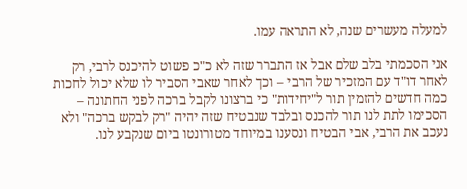למעלה מעשרים שנה, לא התראה עמו.

אני הסכמתי בלב שלם אבל אז התברר שזה לא כ"כ פשוט להיכנס לרבי, רק לאחר דו"ד עם המזכיר של הרבי – וכך לאחר שאבי הסביר לו שלא יכול לחכות כמה חדשים להזמין תור ל"יחידות" כי ברצונו לקבל ברכה לפני החתונה – הסכימו לתת לנו תור להכנס ובלבד שנבטיח שזה יהיה "רק לבקש ברכה" ולא נעכב את הרבי, אבי הבטיח ונסענו במיוחד מטורונטו ביום שנקבע לנו.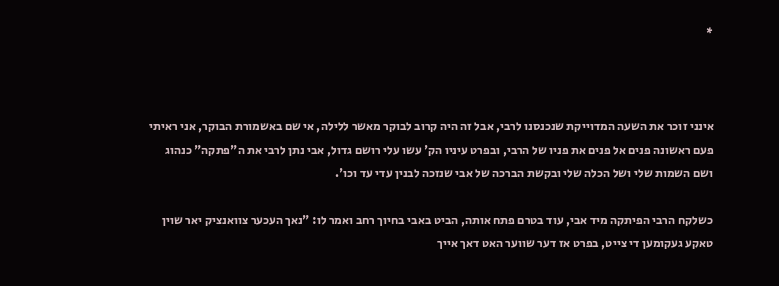*



אינני זוכר את השעה המדוייקת שנכנסנו לרבי, אבל זה היה קרוב לבוקר מאשר ללילה, אי שם באשמורת הבוקר, אני ראיתי פעם ראשונה פנים אל פנים את פניו של הרבי, ובפרט עיניו הק' עשו עלי רושם גדול, אבי נתן לרבי את ה"פתקה" כנהוג ושם השמות שלי ושל הכלה שלי ובקשת הברכה של אבי שנזכה לבנין עדי עד וכו'.

כשלקח הרבי הפיתקה מיד אבי, עוד בטרם פתח אותה, הביט באבי בחיוך רחב ואמר לו: "נאך העכער צוואנציק יאר שוין טאקע געקומען די צייט, בפרט אז דער שווער האט דאך אייך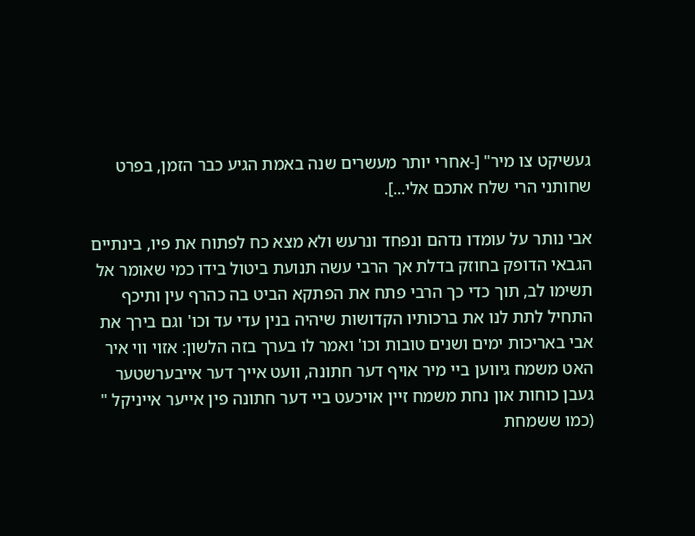געשיקט צו מיר" [-אחרי יותר מעשרים שנה באמת הגיע כבר הזמן, בפרט שחותני הרי שלח אתכם אלי...].

אבי נותר על עומדו נדהם ונפחד ונרעש ולא מצא כח לפתוח את פיו, בינתיים הגבאי הדופק בחוזק בדלת אך הרבי עשה תנועת ביטול בידו כמי שאומר אל תשימו לב, תוך כדי כך הרבי פתח את הפתקא הביט בה כהרף עין ותיכף התחיל לתת לנו את ברכותיו הקדושות שיהיה בנין עדי עד וכו' וגם בירך את אבי באריכות ימים ושנים טובות וכו' ואמר לו בערך בזה הלשון: אזוי ווי איר האט משמח גיווען ביי מיר אויף דער חתונה, וועט אייך דער אייבערשטער געבן כוחות און נחת משמח זיין אויכעט ביי דער חתונה פין אייער אייניקל " (כמו ששמחת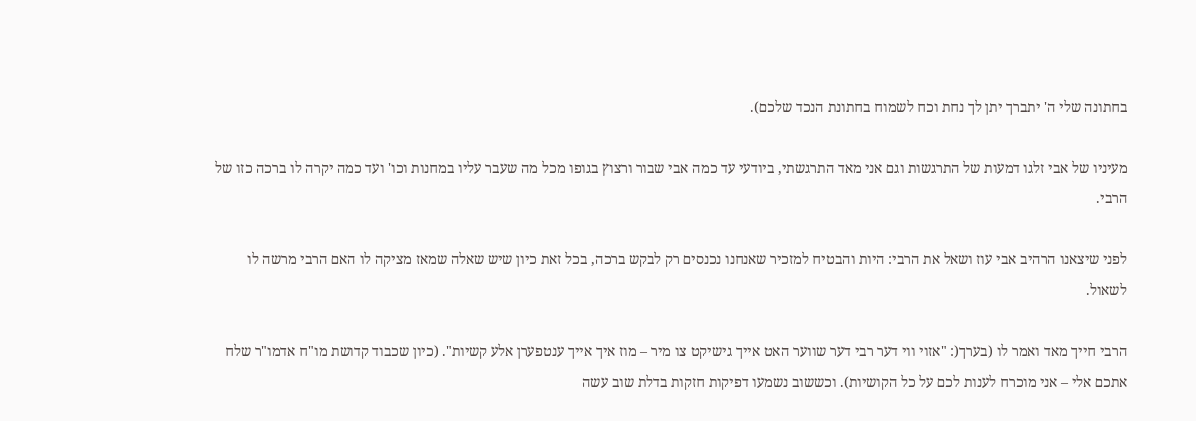בחתונה שלי ה' יתברך יתן לך נחת וכח לשמוח בחתונת הנכד שלכם).

מעיניו של אבי זלגו דמעות של התרגשות וגם אני מאד התרגשתי, ביודעי עד כמה אבי שבור ורצוץ בגופו מכל מה שעבר עליו במחנות וכו' ועד כמה יקרה לו ברכה כזו של הרבי.

לפני שיצאנו הרהיב אבי עוז ושאל את הרבי: היות והבטיח למזכיר שאנחנו נכנסים רק לבקש ברכה, בכל זאת כיון שיש שאלה שמאז מציקה לו האם הרבי מרשה לו לשאול.

הרבי חייך מאד ואמר לו (בערך(: "אזוי ווי דער רבי דער שווער האט אייך גישיקט צו מיר – מוז איך אייך ענטפערן אלע קשיות". (כיון שכבוד קדושת מו"ח אדמו"ר שלח אתכם אלי – אני מוכרח לענות לכם על כל הקושיות). וכששוב נשמעו דפיקות חזקות בדלת שוב עשה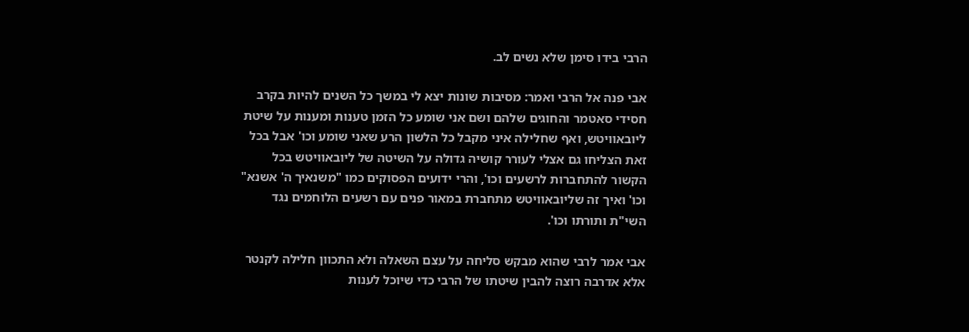הרבי בידו סימן שלא נשים לב.

אבי פנה אל הרבי ואמר: מסיבות שונות יצא לי במשך כל השנים להיות בקרב חסידי סאטמר והחוגים שלהם ושם אני שומע כל הזמן טענות ומענות על שיטת ליובאוויטש, ואף שחלילה איני מקבל כל הלשון הרע שאני שומע וכו' אבל בכל זאת הצליחו גם אצלי לעורר קושיה גדולה על השיטה של ליובאוויטש בכל הקשור להתחברות לרשעים וכו', והרי ידועים הפסוקים כמו "משנאיך ה' אשנא" וכו' ואיך זה שליובאוויטש מתחברת במאור פנים עם רשעים הלוחמים נגד השי"ת ותורתו וכו'.

אבי אמר לרבי שהוא מבקש סליחה על עצם השאלה ולא התכוון חלילה לקנטר אלא אדרבה רוצה להבין שיטתו של הרבי כדי שיוכל לענות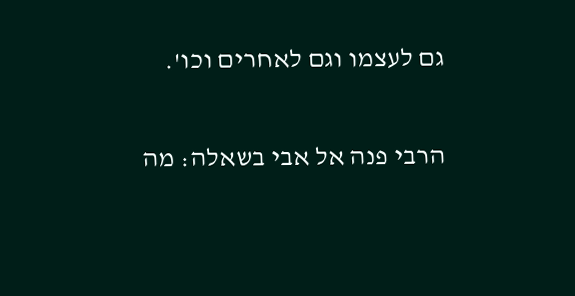גם לעצמו וגם לאחרים וכו'.

הרבי פנה אל אבי בשאלה: מה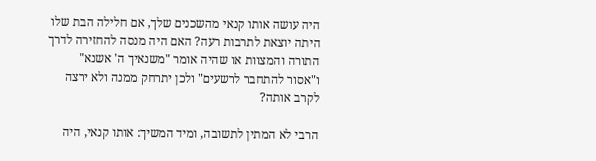היה עושה אותו קנאי מהשכנים שלך, אם חלילה הבת שלו היתה יוצאת לתרבות רעה? האם היה מנסה להחזירה לדרך התורה והמצוות או שהיה אומר "משנאיך ה' אשנא" ו"אסור להתחבר לרשעים" ולכן יתרחק ממנה ולא ירצה לקרב אותה?

הרבי לא המתין לתשובה, ומיד המשיך: אותו קנאי, היה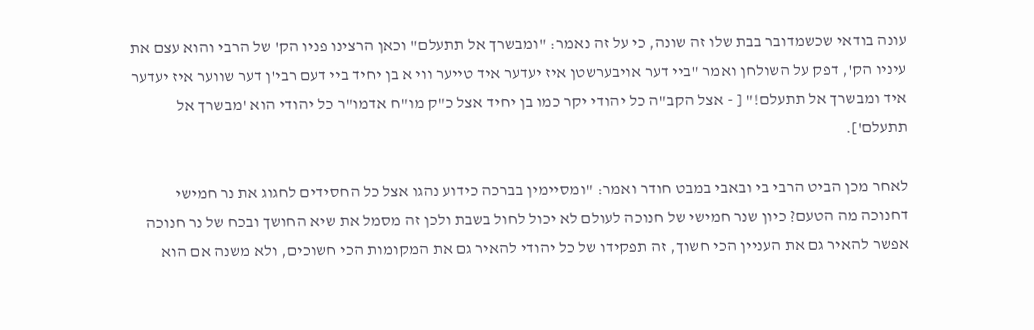עונה בודאי שכשמדובר בבת שלו זה שונה, כי על זה נאמר: "ומבשרך אל תתעלם" וכאן הרצינו פניו הק' של הרבי והוא עצם את עיניו הק', דפק על השולחן ואמר "ביי דער אויבערשטן איז יעדער איד טייער ווי א בן יחיד ביי דעם רבי'ן דער שווער איז יעדער איד ומבשרך אל תתעלם!" [ - אצל הקב"ה כל יהודי יקר כמו בן יחיד אצל כ"ק מו"ח אדמו"ר כל יהודי הוא 'מבשרך אל תתעלם'].

לאחר מכן הביט הרבי בי ובאבי במבט חודר ואמר: "ומסיימין בברכה כידוע נהגו אצל כל החסידים לחגוג את נר חמישי דחנוכה מה הטעם? כיון שנר חמישי של חנוכה לעולם לא יכול לחול בשבת ולכן זה מסמל את שיא החושך ובכח של נר חנוכה אפשר להאיר גם את העניין הכי חשוך, זה תפקידו של כל יהודי להאיר גם את המקומות הכי חשוכים, ולא משנה אם הוא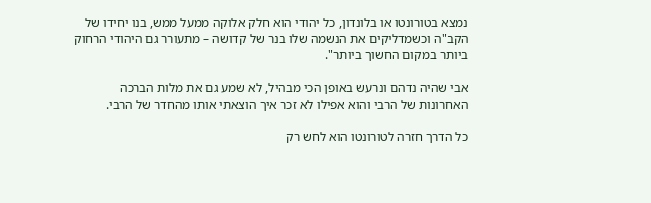נמצא בטורונטו או בלונדון, כל יהודי הוא חלק אלוקה ממעל ממש, בנו יחידו של הקב"ה וכשמדליקים את הנשמה שלו בנר של קדושה – מתעורר גם היהודי הרחוק ביותר במקום החשוך ביותר".

אבי שהיה נדהם ונרעש באופן הכי מבהיל, לא שמע גם את מלות הברכה האחרונות של הרבי והוא אפילו לא זכר איך הוצאתי אותו מהחדר של הרבי.

כל הדרך חזרה לטורונטו הוא לחש רק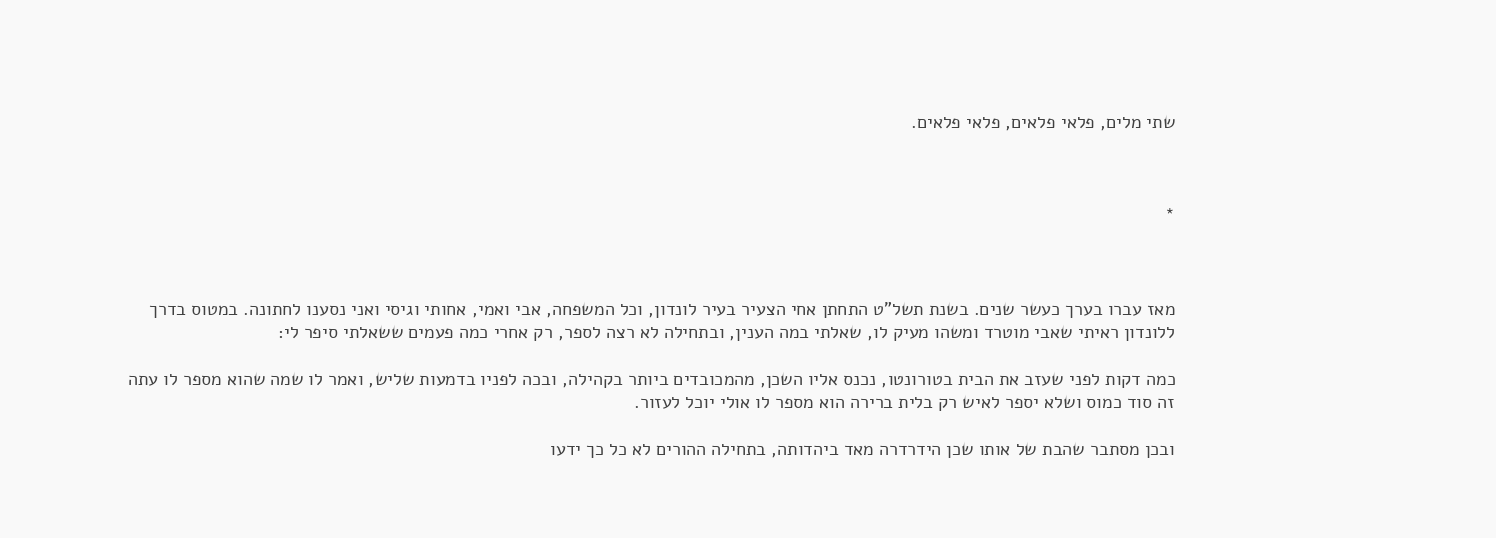שתי מלים, פלאי פלאים, פלאי פלאים.



*



מאז עברו בערך כעשר שנים. בשנת תשל"ט התחתן אחי הצעיר בעיר לונדון, וכל המשפחה, אבי ואמי, אחותי וגיסי ואני נסענו לחתונה. במטוס בדרך ללונדון ראיתי שאבי מוטרד ומשהו מעיק לו, שאלתי במה הענין, ובתחילה לא רצה לספר, רק אחרי כמה פעמים ששאלתי סיפר לי:

כמה דקות לפני שעזב את הבית בטורונטו, נכנס אליו השכן, מהמכובדים ביותר בקהילה, ובכה לפניו בדמעות שליש, ואמר לו שמה שהוא מספר לו עתה זה סוד כמוס ושלא יספר לאיש רק בלית ברירה הוא מספר לו אולי יוכל לעזור.

ובכן מסתבר שהבת של אותו שכן הידרדרה מאד ביהדותה, בתחילה ההורים לא כל כך ידעו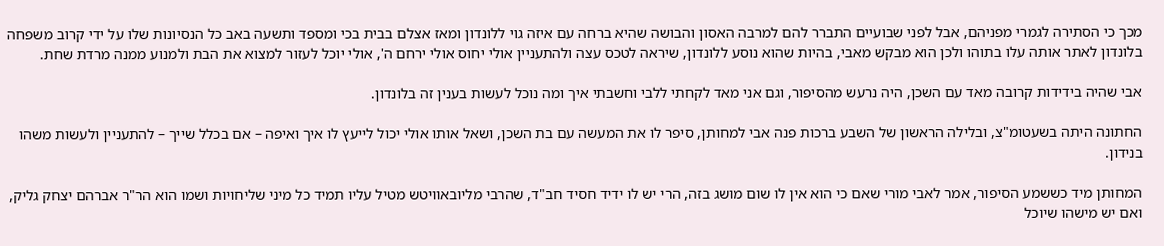מכך כי הסתירה לגמרי מפניהם, אבל לפני שבועיים התברר להם למרבה האסון והבושה שהיא ברחה עם איזה גוי ללונדון ומאז אצלם בבית בכי ומספד ותשעה באב כל הנסיונות שלו על ידי קרוב משפחה בלונדון לאתר אותה עלו בתוהו ולכן הוא מבקש מאבי, בהיות שהוא נוסע ללונדון, שיראה לטכס עצה ולהתעניין אולי יחוס אולי ירחם ה', אולי יוכל לעזור למצוא את הבת ולמנוע ממנה מרדת שחת.

אבי שהיה בידידות קרובה מאד עם השכן, היה נרעש מהסיפור, וגם אני מאד לקחתי ללבי וחשבתי איך ומה נוכל לעשות בענין זה בלונדון.

החתונה היתה בשעטומ"צ, ובלילה הראשון של השבע ברכות פנה אבי למחותן, סיפר לו את המעשה עם בת השכן, ושאל אותו אולי יכול לייעץ לו איך ואיפה – אם בכלל שייך – להתעניין ולעשות משהו בנידון.

המחותן מיד כששמע הסיפור, אמר לאבי מורי שאם כי הוא אין לו שום מושג בזה, הרי יש לו ידיד חסיד חב"ד, שהרבי מליובאוויטש מטיל עליו תמיד כל מיני שליחויות ושמו הוא הר"ר אברהם יצחק גליק, ואם יש מישהו שיוכל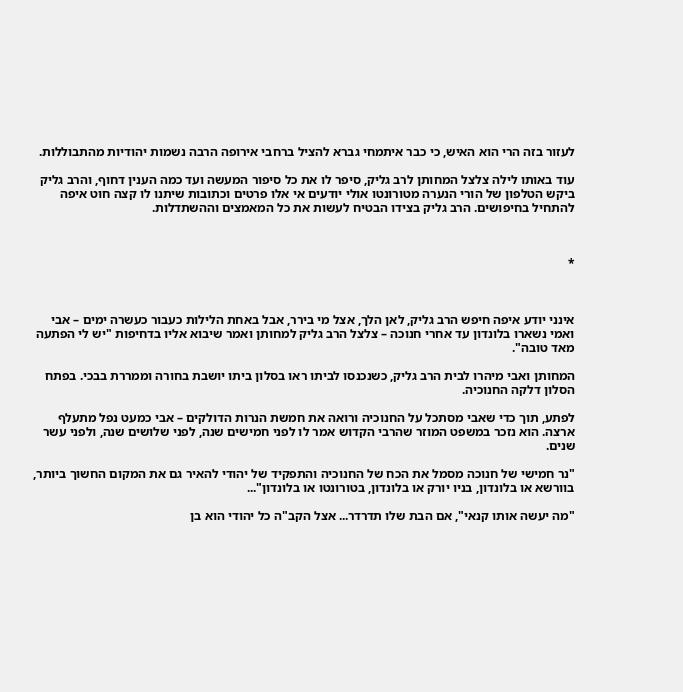לעזור בזה הרי הוא האיש, כי כבר איתמחי גברא להציל ברחבי אירופה הרבה נשמות יהודיות מהתבוללות.

עוד באותו לילה צלצל המחותן לרב גליק, סיפר לו את כל סיפור המעשה ועד כמה הענין דחוף, והרב גליק ביקש הטלפון של הורי הנערה מטורונטו אולי יודעים אי אלו פרטים וכתובות שיתנו לו קצה חוט איפה להתחיל בחיפושים. הרב גליק בצידו הבטיח לעשות את כל המאמצים וההשתדלות.



*



אינני יודע איפה חיפש הרב גליק, לאן הלך, אצל מי בירר, אבל באחת הלילות כעבור כעשרה ימים – אבי ואמי נשארו בלונדון עד אחרי חנוכה – צלצל הרב גליק למחותן ואמר שיבוא אליו בדחיפות "יש לי הפתעה מאד טובה".

המחותן ואבי מיהרו לבית הרב גליק, כשנכנסו לביתו ראו בסלון ביתו יושבת בחורה וממררת בבכי. בפתח הסלון דלקה החנוכיה.

לפתע, תוך כדי שאבי מסתכל על החנוכיה ורואה את חמשת הנרות הדולקים – אבי כמעט נפל מתעלף ארצה. הוא נזכר במשפט המוזר שהרבי הקדוש אמר לו לפני חמישים שנה, לפני שלושים שנה, ולפני עשר שנים.

"נר חמישי של חנוכה מסמל את הכח של החנוכיה והתפקיד של יהודי להאיר גם את המקום החשוך ביותר, בוורשא או בלונדון, בניו יורק או בלונדון, בטורונטו או בלונדון"...

"מה יעשה אותו קנאי", אם הבת שלו תדרדר... אצל הקב"ה כל יהודי הוא בן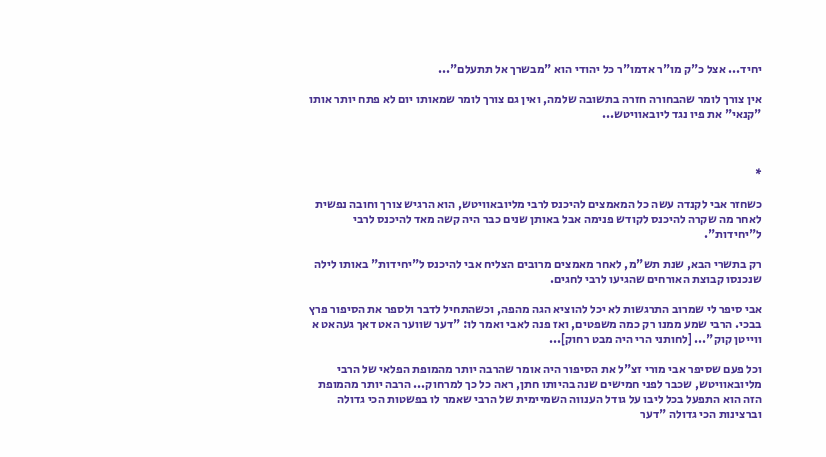יחיד... אצל כ"ק מו"ר אדמו"ר כל יהודי הוא "מבשרך אל תתעלם"...

אין צורך לומר שהבחורה חזרה בתשובה שלמה, ואין גם צורך לומר שמאותו יום לא פתח יותר אותו "קנאי" את פיו נגד ליובאוויטש...



*

כשחזר אבי לקנדה עשה כל המאמצים להיכנס לרבי מליובאוויטש, הוא הרגיש צורך וחובה נפשית לאחר מה שקרה להיכנס לקודש פנימה אבל באותן שנים כבר היה קשה מאד להיכנס לרבי ל"יחידות".

רק בתשרי הבא, שנת תש"מ, לאחר מאמצים מרובים הצליח אבי להיכנס ל"יחידות" באותו לילה שנכנסו קבוצת האורחים שהגיעו לרבי לחגים.

אבי סיפר לי שמרוב התרגשות לא יכל להוציא הגה מהפה, וכשהתחיל לדבר ולספר את הסיפור פרץ בבכי. הרבי שמע ממנו רק כמה משפטים, ואז פנה לאבי ואמר לו: "דער שווער האט דאך געהאט א ווייטן קוק"... [לחותני הרי היה מבט רחוק]...

וכל פעם שסיפר אבי מורי זצ"ל את הסיפור היה אומר שהרבה יותר מהמופת הפלאי של הרבי מליובאוויטש, שכבר לפני חמישים שנה בהיותו חתן, ראה כל כך למרחוק... הרבה יותר מהמופת הזה הוא התפעל בכל ליבו על גודל הענווה השמיימית של הרבי שאמר לו בפשטות הכי גדולה וברצינות הכי גדולה "דער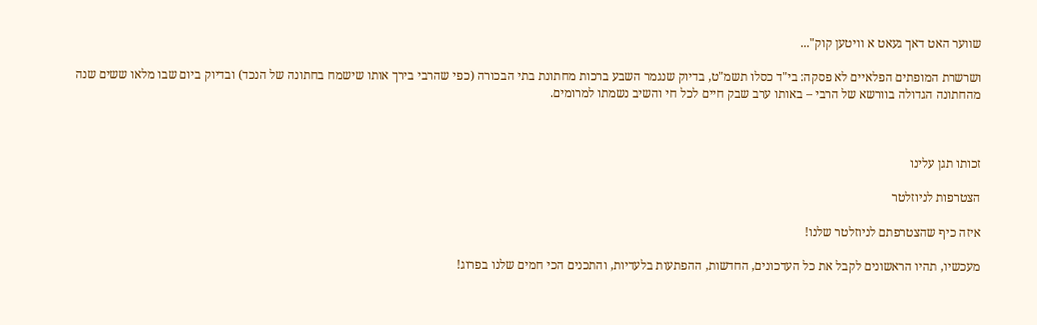שווער האט דאך געאט א וויטען קוק"...

ושרשרת המופתים הפלאיים לא פסקה: בי"ד כסלו תשמ"ט, בדיוק שנגמר השבע ברכות מחתונת בתי הבכורה (כפי שהרבי בירך אותו שישמח בחתונה של הנכד) ובדיוק ביום שבו מלאו ששים שנה מהחתונה הגדולה בוורשא של הרבי – באותו ערב שבק חיים לכל חי והשיב נשמתו למרומים.



זכותו תגן עלינו

הצטרפות לניוזלטר

איזה כיף שהצטרפתם לניוזלטר שלנו!

מעכשיו, תהיו הראשונים לקבל את כל העדכונים, החדשות, ההפתעות בלעדיות, והתכנים הכי חמים שלנו בפרוג!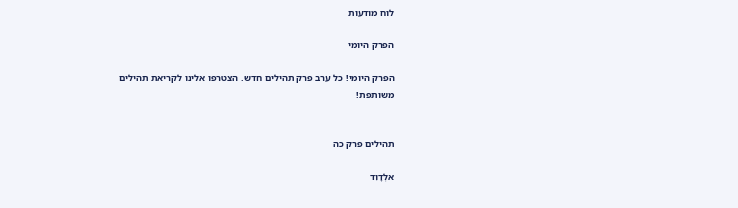לוח מודעות

הפרק היומי

הפרק היומי! כל ערב פרק תהילים חדש. הצטרפו אלינו לקריאת תהילים משותפת!


תהילים פרק כה

אלְדָוִד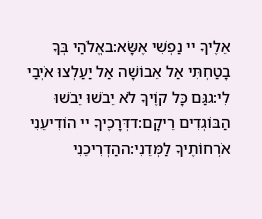אֵלֶיךָ יי נַפְשִׁי אֶשָּׂא:באֱלֹהַי בְּךָ בָטַחְתִּי אַל אֵבוֹשָׁה אַל יַעַלְצוּ אֹיְבַי לִי:גגַּם כָּל קוֶֹיךָ לֹא יֵבֹשׁוּ יֵבֹשׁוּ הַבּוֹגְדִים רֵיקָם:דדְּרָכֶיךָ יי הוֹדִיעֵנִי אֹרְחוֹתֶיךָ לַמְּדֵנִי:ההַדְרִיכֵנִי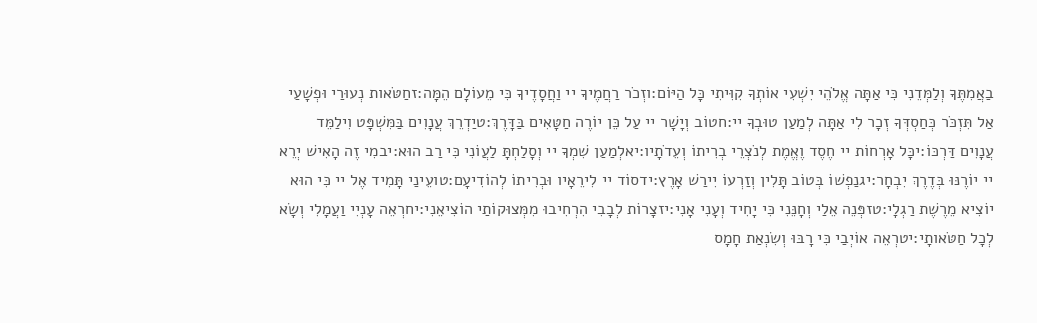בַאֲמִתֶּךָ וְלַמְּדֵנִי כִּי אַתָּה אֱלֹהֵי יִשְׁעִי אוֹתְךָ קִוִּיתִי כָּל הַיּוֹם:וזְכֹר רַחֲמֶיךָ יי וַחֲסָדֶיךָ כִּי מֵעוֹלָם הֵמָּה:זחַטֹּאות נְעוּרַי וּפְשָׁעַי אַל תִּזְכֹּר כְּחַסְדְּךָ זְכָר לִי אַתָּה לְמַעַן טוּבְךָ יי:חטוֹב וְיָשָׁר יי עַל כֵּן יוֹרֶה חַטָּאִים בַּדָּרֶךְ:טיַדְרֵךְ עֲנָוִים בַּמִּשְׁפָּט וִילַמֵּד עֲנָוִים דַּרְכּוֹ:יכָּל אָרְחוֹת יי חֶסֶד וֶאֱמֶת לְנֹצְרֵי בְרִיתוֹ וְעֵדֹתָיו:יאלְמַעַן שִׁמְךָ יי וְסָלַחְתָּ לַעֲוֹנִי כִּי רַב הוּא:יבמִי זֶה הָאִישׁ יְרֵא יי יוֹרֶנּוּ בְּדֶרֶךְ יִבְחָר:יגנַפְשׁוֹ בְּטוֹב תָּלִין וְזַרְעוֹ יִירַשׁ אָרֶץ:ידסוֹד יי לִירֵאָיו וּבְרִיתוֹ לְהוֹדִיעָם:טועֵינַי תָּמִיד אֶל יי כִּי הוּא יוֹצִיא מֵרֶשֶׁת רַגְלָי:טזפְּנֵה אֵלַי וְחָנֵּנִי כִּי יָחִיד וְעָנִי אָנִי:יזצָרוֹת לְבָבִי הִרְחִיבוּ מִמְּצוּקוֹתַי הוֹצִיאֵנִי:יחרְאֵה עָנְיִי וַעֲמָלִי וְשָׂא לְכָל חַטֹּאותָי:יטרְאֵה אוֹיְבַי כִּי רָבּוּ וְשִׂנְאַת חָמָס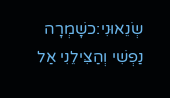שְׂנֵאוּנִי:כשָׁמְרָה נַפְשִׁי וְהַצִּילֵנִי אַל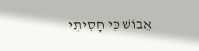אֵבוֹשׁ כִּי חָסִיתִי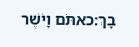בָךְ:כאתֹּם וָיֹשֶׁר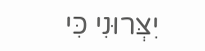יִצְּרוּנִי כִּי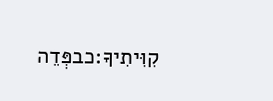קִוִּיתִיךָ:כבפְּדֵה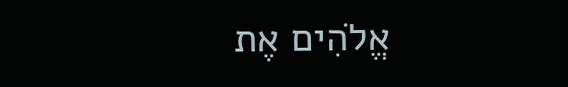אֱלֹהִים אֶת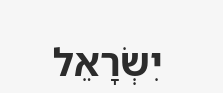יִשְׂרָאֵל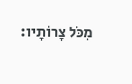מִכֹּל צָרוֹתָיו: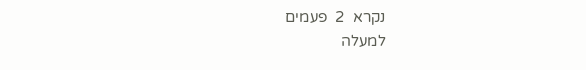נקרא  2  פעמים
למעלה